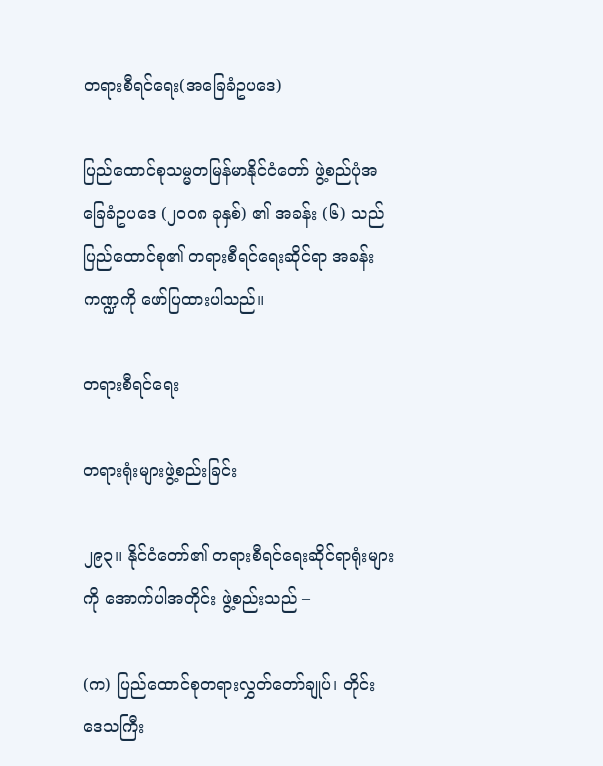တရားစီရင်ရေး(အခြေခံဥပဒေ)

ပြည်ထောင်စုသမ္မတမြန်မာနိုင်ငံတော် ဖွဲ့စည်ပုံအခြေခံဥပဒေ (၂၀၀၈ ခုနှစ်) ၏ အခန်း (၆) သည် ပြည်ထောင်စု၏ တရားစီရင်ရေးဆိုင်ရာ အခန်းကဏ္ဍကို ဖော်ပြထားပါသည်။

တရားစီရင်ရေး

တရားရုံးများဖွဲ့စည်းခြင်း

၂၉၃။ နိုင်ငံတော်၏ တရားစီရင်ရေးဆိုင်ရာရုံးများကို အောက်ပါအတိုင်း ဖွဲ့စည်းသည် –

(က) ပြည်ထောင်စုတရားလွှတ်တော်ချုပ်၊ တိုင်းဒေသကြီး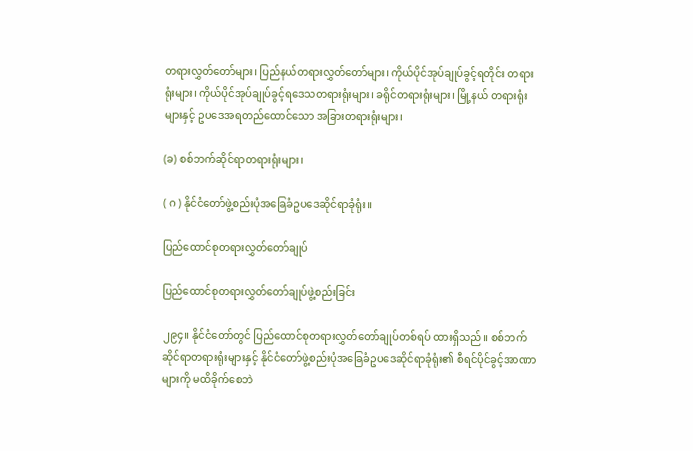တရားလွှတ်တော်များ၊ ပြည်နယ်တရားလွှတ်တော်များ၊ ကိုယ်ပိုင်အုပ်ချုပ်ခွင့်ရတိုင်း တရားရုံးများ၊ ကိုယ်ပိုင်အုပ်ချုပ်ခွင့်ရဒေသတရားရုံးများ၊ ခရိုင်တရားရုံးများ၊ မြို့နယ် တရားရုံးများနှင့် ဥပဒေအရတည်ထောင်သော အခြားတရားရုံးများ၊

(ခ) စစ်ဘက်ဆိုင်ရာတရားရုံးများ၊

( ဂ ) နိုင်ငံတော်ဖွဲ့စည်းပုံအခြေခံဥပဒေဆိုင်ရာခုံရုံး။

ပြည်ထောင်စုတရားလွှတ်တော်ချုပ်

ပြည်ထောင်စုတရားလွှတ်တော်ချုပ်ဖွဲ့စည်းခြင်း

၂၉၄။ နိုင်ငံတော်တွင် ပြည်ထောင်စုတရားလွှတ်တော်ချုပ်တစ်ရပ် ထားရှိသည်။ စစ်ဘက်ဆိုင်ရာတရားရုံးများနှင့် နိုင်ငံတော်ဖွဲ့စည်းပုံအခြေခံဥပဒေဆိုင်ရာခုံရုံး၏ စီရင်ပိုင်ခွင့်အာဏာများကို မထိခိုက်စေဘဲ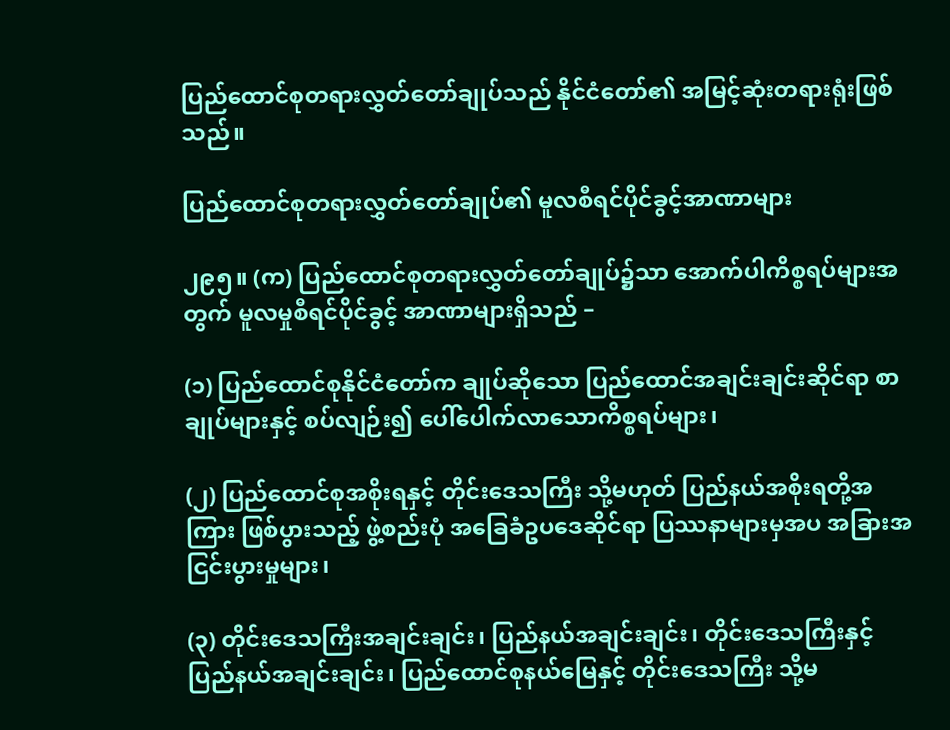ပြည်ထောင်စုတရားလွှတ်တော်ချုပ်သည် နိုင်ငံတော်၏ အမြင့်ဆုံးတရားရုံးဖြစ်သည်။

ပြည်ထောင်စုတရားလွှတ်တော်ချုပ်၏ မူလစီရင်ပိုင်ခွင့်အာဏာများ

၂၉၅။ (က) ပြည်ထောင်စုတရားလွှတ်တော်ချုပ်၌သာ အောက်ပါကိစ္စရပ်များအတွက် မူလမှုစီရင်ပိုင်ခွင့် အာဏာများရှိသည် –

(၁) ပြည်ထောင်စုနိုင်ငံတော်က ချုပ်ဆိုသော ပြည်ထောင်အချင်းချင်းဆိုင်ရာ စာချုပ်များနှင့် စပ်လျဉ်း၍ ပေါ်ပေါက်လာသောကိစ္စရပ်များ၊

(၂) ပြည်ထောင်စုအစိုးရနှင့် တိုင်းဒေသကြီး သို့မဟုတ် ပြည်နယ်အစိုးရတို့အကြား ဖြစ်ပွားသည့် ဖွဲ့စည်းပုံ အခြေခံဥပဒေဆိုင်ရာ ပြဿနာများမှအပ အခြားအငြင်းပွားမှုများ၊

(၃) တိုင်းဒေသကြီးအချင်းချင်း၊ ပြည်နယ်အချင်းချင်း၊ တိုင်းဒေသကြီးနှင့်ပြည်နယ်အချင်းချင်း၊ ပြည်ထောင်စုနယ်မြေနှင့် တိုင်းဒေသကြီး သို့မ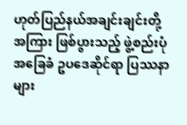ဟုတ်ပြည်နယ်အချင်းချင်းတို့အကြား ဖြစ်ပွားသည့် ဖွဲ့စည်းပုံအခြေခံ ဥပဒေဆိုင်ရာ ပြဿနာများ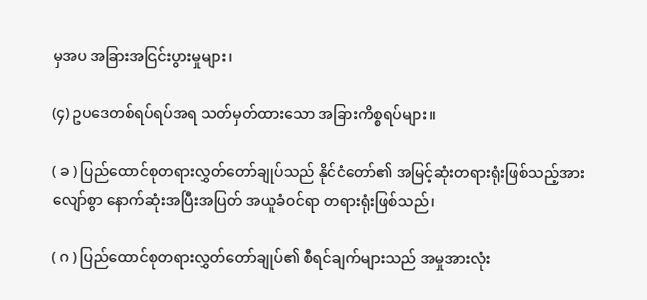မှအပ အခြားအငြင်းပွားမှုများ၊

(၄) ဥပဒေတစ်ရပ်ရပ်အရ သတ်မှတ်ထားသော အခြားကိစ္စရပ်များ။

( ခ ) ပြည်ထောင်စုတရားလွှတ်တော်ချုပ်သည် နိုင်ငံတော်၏ အမြင့်ဆုံးတရားရုံးဖြစ်သည့်အားလျော်စွာ နောက်ဆုံးအပြီးအပြတ် အယူခံဝင်ရာ တရားရုံးဖြစ်သည်၊

( ဂ ) ပြည်ထောင်စုတရားလွှတ်တော်ချုပ်၏ စီရင်ချက်များသည် အမှုအားလုံး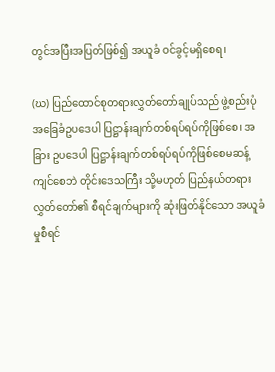တွင်အပြီးအပြတ်ဖြစ်၍ အယူခံ ဝင်ခွင့်မရှိစေရ၊

(ဃ) ပြည်ထောင်စုတရားလွှတ်တော်ချုပ်သည် ဖွဲ့စည်းပုံအခြေခံဥပဒေပါ ပြဋ္ဌာန်းချက်တစ်ရပ်ရပ်ကိုဖြစ်စေ၊ အခြား ဥပဒေပါ ပြဋ္ဌာန်းချက်တစ်ရပ်ရပ်ကိုဖြစ်စေမဆန့်ကျင်စေဘဲ တိုင်းဒေသကြီး သို့မဟုတ် ပြည်နယ်တရားလွှတ်တော်၏ စီရင်ချက်များကို ဆုံးဖြတ်နိုင်သော အယူခံမှုစီရင်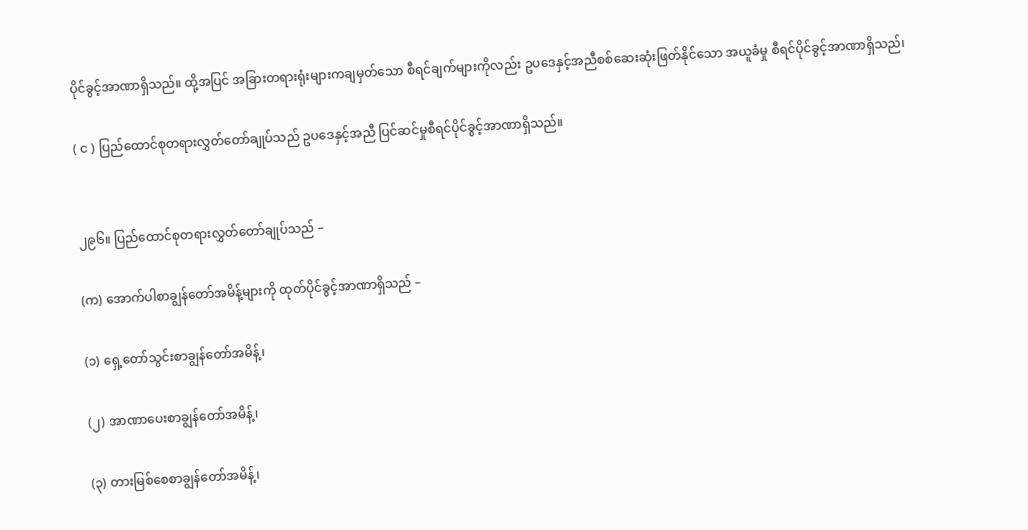ပိုင်ခွင့်အာဏာရှိသည်။ ထို့အပြင် အခြားတရားရုံးများကချမှတ်သော စီရင်ချက်များကိုလည်း ဥပဒေနှင့်အညီစစ်ဆေးဆုံးဖြတ်နိုင်သော အယူခံမှု စီရင်ပိုင်ခွင့်အာဏာရှိသည်၊

( င ) ပြည်ထောင်စုတရားလွှတ်တော်ချုပ်သည် ဥပဒေနှင့်အညီ ပြင်ဆင်မှုစီရင်ပိုင်ခွင့်အာဏာရှိသည်။


၂၉၆။ ပြည်ထောင်စုတရားလွှတ်တော်ချုပ်သည် –

(က) အောက်ပါစာချွန်တော်အမိန့်များကို ထုတ်ပိုင်ခွင့်အာဏာရှိသည် –

(၁) ရှေ့တော်သွင်းစာချွန်တော်အမိန့်၊

(၂) အာဏာပေးစာချွန်တော်အမိန့်၊

(၃) တားမြစ်စေစာချွန်တော်အမိန့်၊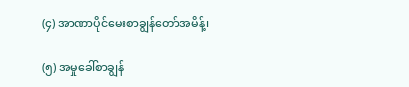(၄) အာဏာပိုင်မေးစာချွန်တော်အမိန့်၊

(၅) အမှုခေါ်စာချွန်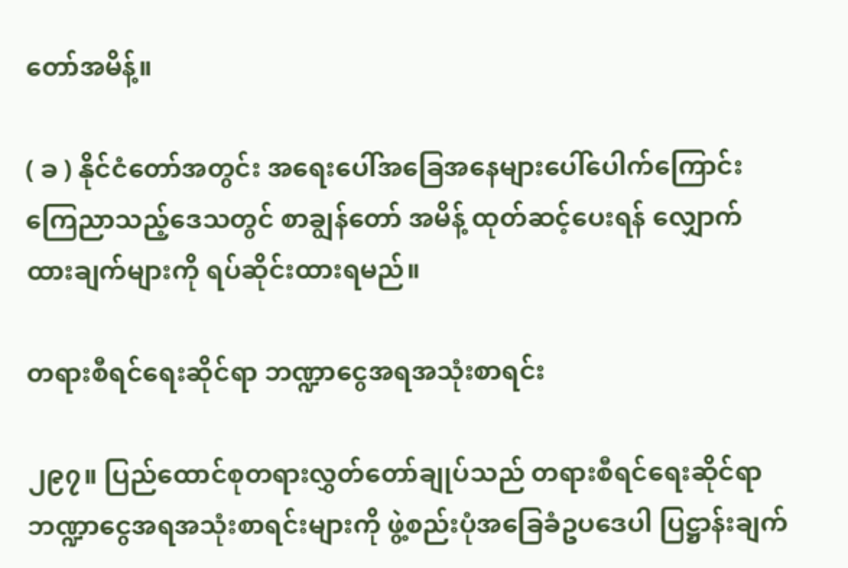တော်အမိန့်။

( ခ ) နိုင်ငံတော်အတွင်း အရေးပေါ်အခြေအနေများပေါ်ပေါက်ကြောင်း ကြေညာသည့်ဒေသတွင် စာချွန်တော် အမိန့် ထုတ်ဆင့်ပေးရန် လျှောက်ထားချက်များကို ရပ်ဆိုင်းထားရမည်။

တရားစီရင်ရေးဆိုင်ရာ ဘဏ္ဍာငွေအရအသုံးစာရင်း

၂၉၇။ ပြည်ထောင်စုတရားလွှတ်တော်ချုပ်သည် တရားစီရင်ရေးဆိုင်ရာ ဘဏ္ဍာငွေအရအသုံးစာရင်းများကို ဖွဲ့စည်းပုံအခြေခံဥပဒေပါ ပြဋ္ဌာန်းချက်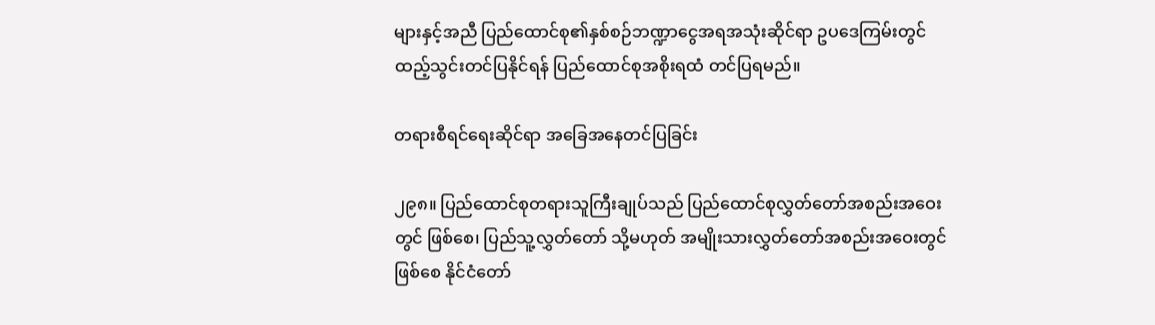များနှင့်အညီ ပြည်ထောင်စု၏နှစ်စဉ်ဘဏ္ဍာငွေအရအသုံးဆိုင်ရာ ဥပဒေကြမ်းတွင် ထည့်သွင်းတင်ပြနိုင်ရန် ပြည်ထောင်စုအစိုးရထံ တင်ပြရမည်။

တရားစီရင်ရေးဆိုင်ရာ အခြေအနေတင်ပြခြင်း

၂၉၈။ ပြည်ထောင်စုတရားသူကြီးချုပ်သည် ပြည်ထောင်စုလွှတ်တော်အစည်းအဝေးတွင် ဖြစ်စေ၊ ပြည်သူ့လွှတ်တော် သို့မဟုတ် အမျိုးသားလွှတ်တော်အစည်းအဝေးတွင်ဖြစ်စေ နိုင်ငံတော်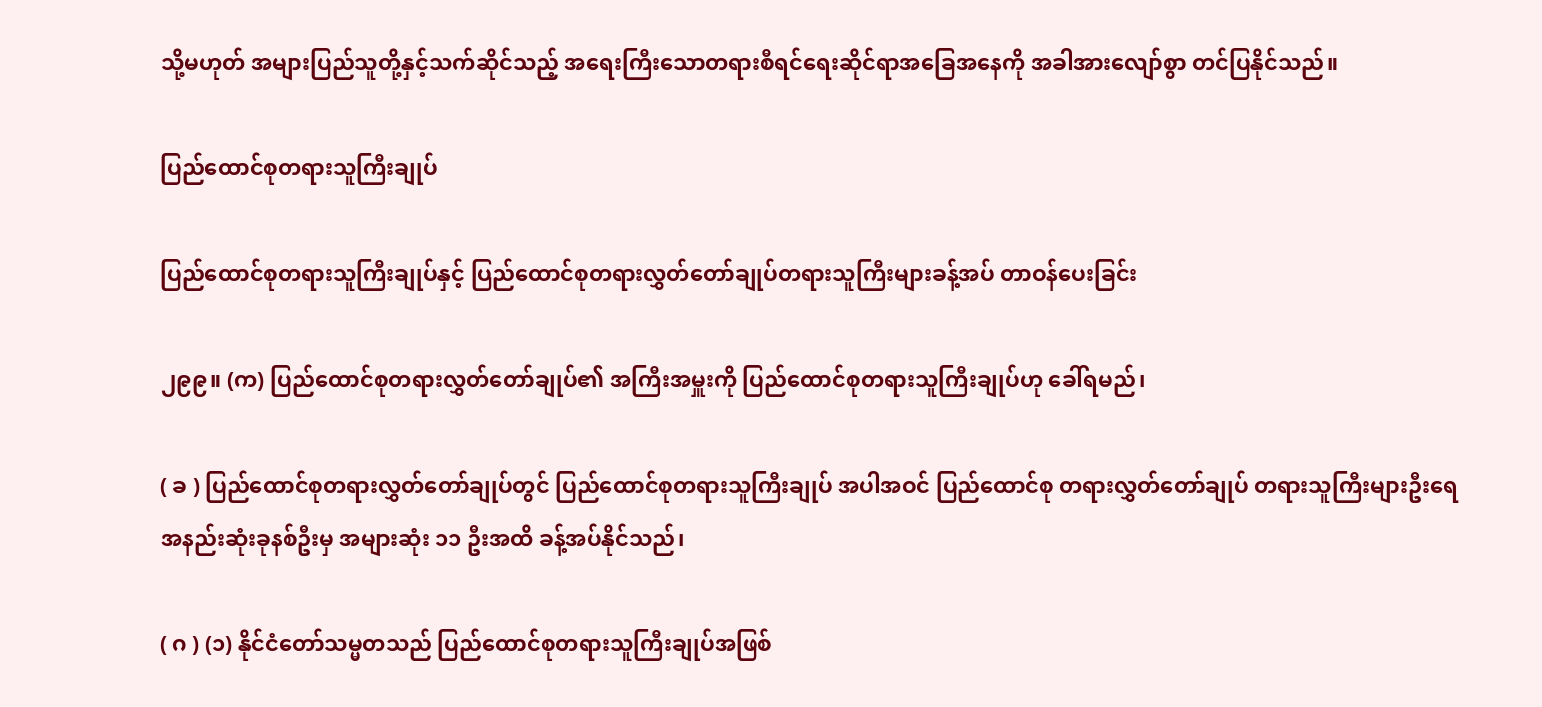သို့မဟုတ် အများပြည်သူတို့နှင့်သက်ဆိုင်သည့် အရေးကြီးသောတရားစီရင်ရေးဆိုင်ရာအခြေအနေကို အခါအားလျော်စွာ တင်ပြနိုင်သည်။

ပြည်ထောင်စုတရားသူကြီးချုပ်

ပြည်ထောင်စုတရားသူကြီးချုပ်နှင့် ပြည်ထောင်စုတရားလွှတ်တော်ချုပ်တရားသူကြီးများခန့်အပ် တာဝန်ပေးခြင်း

၂၉၉။ (က) ပြည်ထောင်စုတရားလွှတ်တော်ချုပ်၏ အကြီးအမှူးကို ပြည်ထောင်စုတရားသူကြီးချုပ်ဟု ခေါ်ရမည်၊

( ခ ) ပြည်ထောင်စုတရားလွှတ်တော်ချုပ်တွင် ပြည်ထောင်စုတရားသူကြီးချုပ် အပါအဝင် ပြည်ထောင်စု တရားလွှတ်တော်ချုပ် တရားသူကြီးများဦးရေအနည်းဆုံးခုနစ်ဦးမှ အများဆုံး ၁၁ ဦးအထိ ခန့်အပ်နိုင်သည်၊

( ဂ ) (၁) နိုင်ငံတော်သမ္မတသည် ပြည်ထောင်စုတရားသူကြီးချုပ်အဖြစ်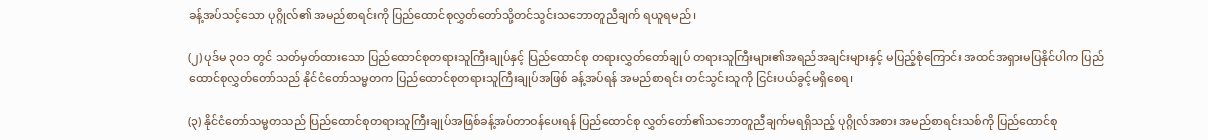ခန့်အပ်သင့်သော ပုဂ္ဂိုလ်၏ အမည်စာရင်းကို ပြည်ထောင်စုလွှတ်တော်သို့တင်သွင်းသဘောတူညီချက် ရယူရမည်၊

(၂) ပုဒ်မ ၃၀၁ တွင် သတ်မှတ်ထားသော ပြည်ထောင်စုတရားသူကြီးချုပ်နှင့် ပြည်ထောင်စု တရားလွှတ်တော်ချုပ် တရားသူကြီးများ၏အရည်အချင်းများနှင့် မပြည့်စုံကြောင်း အထင်အရှားမပြနိုင်ပါက ပြည်ထောင်စုလွှတ်တော်သည် နိုင်ငံတော်သမ္မတက ပြည်ထောင်စုတရားသူကြီးချုပ်အဖြစ် ခန့်အပ်ရန် အမည်စာရင်း တင်သွင်းသူကို ငြင်းပယ်ခွင့်မရှိစေရ၊

(၃) နိုင်ငံတော်သမ္မတသည် ပြည်ထောင်စုတရားသူကြီးချုပ်အဖြစ်ခန့်အပ်တာဝန်ပေးရန် ပြည်ထောင်စု လွှတ်တော်၏သဘောတူညီချက်မရရှိသည့် ပုဂ္ဂိုလ်အစား အမည်စာရင်းသစ်ကို ပြည်ထောင်စု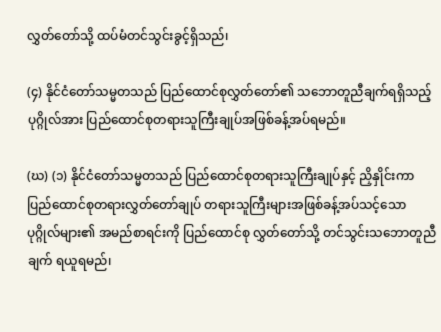လွှတ်တော်သို့ ထပ်မံတင်သွင်းခွင့်ရှိသည်၊

(၄) နိုင်ငံတော်သမ္မတသည် ပြည်ထောင်စုလွှတ်တော်၏ သဘောတူညီချက်ရရှိသည့် ပုဂ္ဂိုလ်အား ပြည်ထောင်စုတရားသူကြီးချုပ်အဖြစ်ခန့်အပ်ရမည်။

(ဃ) (၁) နိုင်ငံတော်သမ္မတသည် ပြည်ထောင်စုတရားသူကြီးချုပ်နှင့် ညှိနှိုင်းကာ ပြည်ထောင်စုတရားလွှတ်တော်ချုပ် တရားသူကြီးများအဖြစ်ခန့်အပ်သင့်သော ပုဂ္ဂိုလ်များ၏ အမည်စာရင်းကို ပြည်ထောင်စု လွှတ်တော်သို့ တင်သွင်းသဘောတူညီချက် ရယူရမည်၊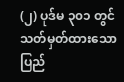(၂) ပုဒ်မ ၃၀၁ တွင် သတ်မှတ်ထားသော ပြည်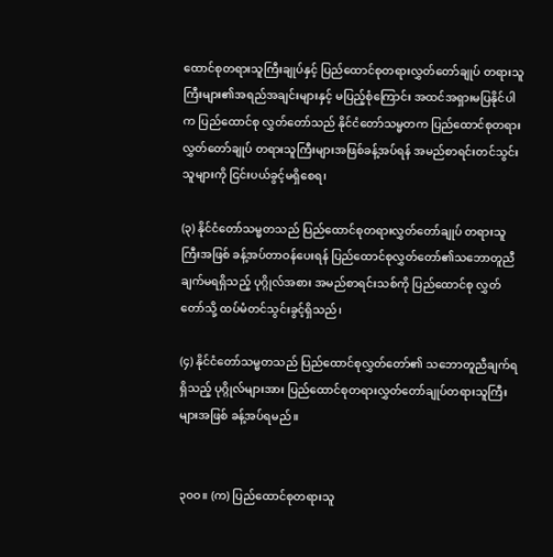ထောင်စုတရားသူကြီးချုပ်နှင့် ပြည်ထောင်စုတရားလွှတ်တော်ချုပ် တရားသူကြီးများ၏အရည်အချင်းများနှင့် မပြည့်စုံကြောင်း အထင်အရှားမပြနိုင်ပါက ပြည်ထောင်စု လွှတ်တော်သည် နိုင်ငံတော်သမ္မတက ပြည်ထောင်စုတရားလွှတ်တော်ချုပ် တရားသူကြီးများအဖြစ်ခန့်အပ်ရန် အမည်စာရင်းတင်သွင်းသူများကို ငြင်းပယ်ခွင့်မရှိစေရ၊

(၃) နိုင်ငံတော်သမ္မတသည် ပြည်ထောင်စုတရားလွှတ်တော်ချုပ် တရားသူကြီးအဖြစ် ခန့်အပ်တာဝန်ပေးရန် ပြည်ထောင်စုလွှတ်တော်၏သဘောတူညီချက်မရရှိသည့် ပုဂ္ဂိုလ်အစား အမည်စာရင်းသစ်ကို ပြည်ထောင်စု လွှတ်တော်သို့ ထပ်မံတင်သွင်းခွင့်ရှိသည်၊

(၄) နိုင်ငံတော်သမ္မတသည် ပြည်ထောင်စုလွှတ်တော်၏ သဘောတူညီချက်ရရှိသည့် ပုဂ္ဂိုလ်များအား ပြည်ထောင်စုတရားလွှတ်တော်ချုပ်တရားသူကြီးများအဖြစ် ခန့်အပ်ရမည်။


၃၀ဝ။ (က) ပြည်ထောင်စုတရားသူ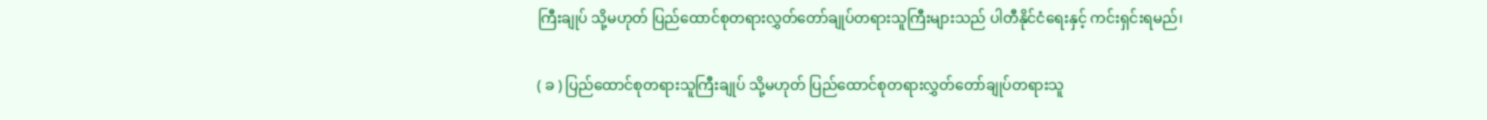ကြီးချုပ် သို့မဟုတ် ပြည်ထောင်စုတရားလွှတ်တော်ချုပ်တရားသူကြီးများသည် ပါတီနိုင်ငံရေးနှင့် ကင်းရှင်းရမည်၊

( ခ ) ပြည်ထောင်စုတရားသူကြီးချုပ် သို့မဟုတ် ပြည်ထောင်စုတရားလွှတ်တော်ချုပ်တရားသူ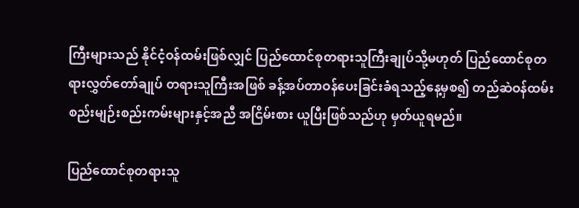ကြီးများသည် နိုင်ငံ့ဝန်ထမ်းဖြစ်လျှင် ပြည်ထောင်စုတရားသူကြီးချုပ်သို့မဟုတ် ပြည်ထောင်စုတရားလွှတ်တော်ချုပ် တရားသူကြီးအဖြစ် ခန့်အပ်တာဝန်ပေးခြင်းခံရသည့်နေ့မှစ၍ တည်ဆဲဝန်ထမ်းစည်းမျဉ်းစည်းကမ်းများနှင့်အညီ အငြိမ်းစား ယူပြီးဖြစ်သည်ဟု မှတ်ယူရမည်။

ပြည်ထောင်စုတရားသူ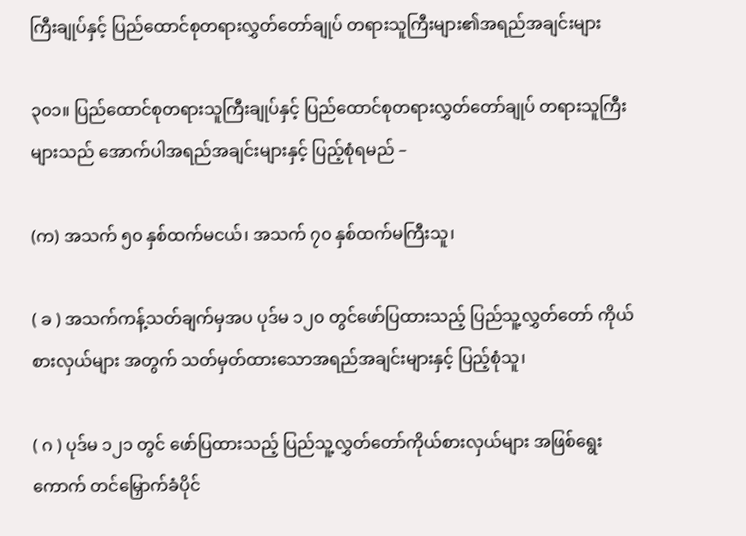ကြီးချုပ်နှင့် ပြည်ထောင်စုတရားလွှတ်တော်ချုပ် တရားသူကြီးများ၏အရည်အချင်းများ

၃၀၁။ ပြည်ထောင်စုတရားသူကြီးချုပ်နှင့် ပြည်ထောင်စုတရားလွှတ်တော်ချုပ် တရားသူကြီးများသည် အောက်ပါအရည်အချင်းများနှင့် ပြည့်စုံရမည် –

(က) အသက် ၅၀ နှစ်ထက်မငယ်၊ အသက် ၇၀ နှစ်ထက်မကြီးသူ၊

( ခ ) အသက်ကန့်သတ်ချက်မှအပ ပုဒ်မ ၁၂၀ တွင်ဖော်ပြထားသည့် ပြည်သူ့လွှတ်တော် ကိုယ်စားလှယ်များ အတွက် သတ်မှတ်ထားသောအရည်အချင်းများနှင့် ပြည့်စုံသူ၊

( ဂ ) ပုဒ်မ ၁၂၁ တွင် ဖော်ပြထားသည့် ပြည်သူ့လွှတ်တော်ကိုယ်စားလှယ်များ အဖြစ်ရွေးကောက် တင်မြှောက်ခံပိုင်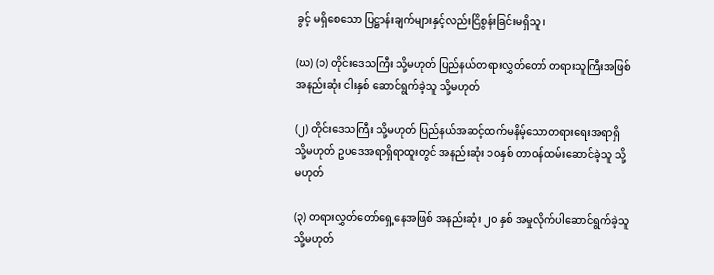ခွင့် မရှိစေသော ပြဋ္ဌာန်းချက်များနှင့်လည်းငြိစွန်းခြင်းမရှိသူ၊

(ဃ) (၁) တိုင်းဒေသကြီး သို့မဟုတ် ပြည်နယ်တရားလွှတ်တော် တရားသူကြီးအဖြစ် အနည်းဆုံး ငါးနှစ် ဆောင်ရွက်ခဲ့သူ သို့မဟုတ်

(၂) တိုင်းဒေသကြီး သို့မဟုတ် ပြည်နယ်အဆင့်ထက်မနိမ့်သောတရားရေးအရာရှိ သို့မဟုတ် ဥပဒေအရာရှိရာထူးတွင် အနည်းဆုံး ၁၀နှစ် တာဝန်ထမ်းဆောင်ခဲ့သူ သို့မဟုတ်

(၃) တရားလွှတ်တော်ရှေ့နေအဖြစ် အနည်းဆုံး ၂၀ နှစ် အမှုလိုက်ပါဆောင်ရွက်ခဲ့သူ သို့မဟုတ်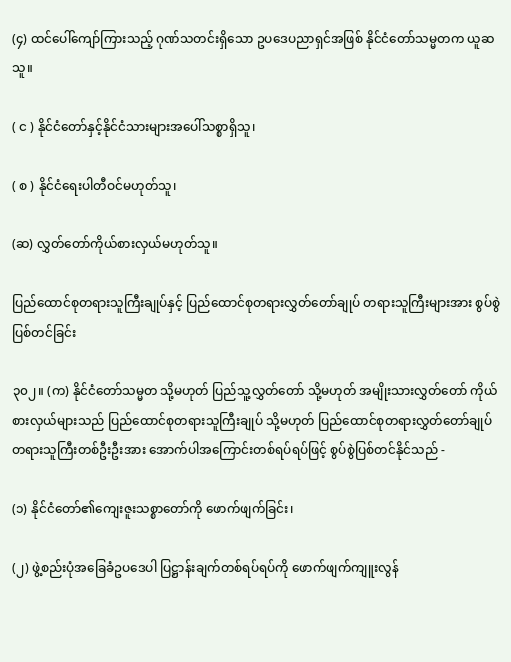(၄) ထင်ပေါ်ကျော်ကြားသည့် ဂုဏ်သတင်းရှိသော ဥပဒေပညာရှင်အဖြစ် နိုင်ငံတော်သမ္မတက ယူဆသူ။

( င ) နိုင်ငံတော်နှင့်နိုင်ငံသားများအပေါ်သစ္စာရှိသူ၊

( စ ) နိုင်ငံရေးပါတီဝင်မဟုတ်သူ၊

(ဆ) လွှတ်တော်ကိုယ်စားလှယ်မဟုတ်သူ။

ပြည်ထောင်စုတရားသူကြီးချုပ်နှင့် ပြည်ထောင်စုတရားလွှတ်တော်ချုပ် တရားသူကြီးများအား စွပ်စွဲပြစ်တင်ခြင်း

၃၀၂။ (က) နိုင်ငံတော်သမ္မတ သို့မဟုတ် ပြည်သူ့လွှတ်တော် သို့မဟုတ် အမျိုးသားလွှတ်တော် ကိုယ်စားလှယ်များသည် ပြည်ထောင်စုတရားသူကြီးချုပ် သို့မဟုတ် ပြည်ထောင်စုတရားလွှတ်တော်ချုပ် တရားသူကြီးတစ်ဦးဦးအား အောက်ပါအကြောင်းတစ်ရပ်ရပ်ဖြင့် စွပ်စွဲပြစ်တင်နိုင်သည် -

(၁) နိုင်ငံတော်၏ကျေးဇူးသစ္စာတော်ကို ဖောက်ဖျက်ခြင်း၊

(၂) ဖွဲ့စည်းပုံအခြေခံဥပဒေပါ ပြဋ္ဌာန်းချက်တစ်ရပ်ရပ်ကို ဖောက်ဖျက်ကျူးလွန်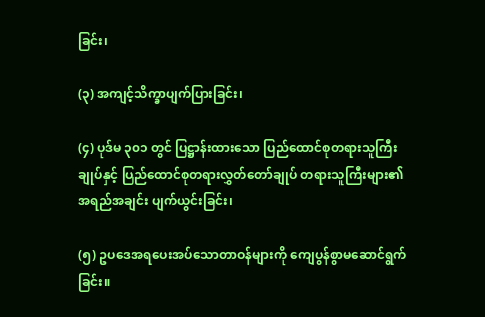ခြင်း၊

(၃) အကျင့်သိက္ခာပျက်ပြားခြင်း၊

(၄) ပုဒ်မ ၃၀၁ တွင် ပြဋ္ဌာန်းထားသော ပြည်ထောင်စုတရားသူကြီးချုပ်နှင့် ပြည်ထောင်စုတရားလွှတ်တော်ချုပ် တရားသူကြီးများ၏ အရည်အချင်း ပျက်ယွင်းခြင်း၊

(၅) ဥပဒေအရပေးအပ်သောတာဝန်များကို ကျေပွန်စွာမဆောင်ရွက်ခြင်း။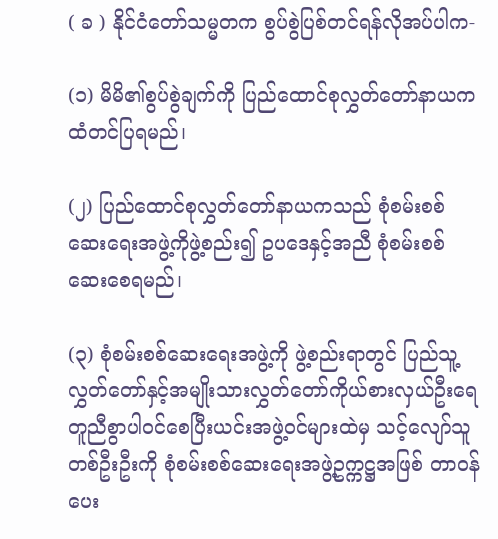( ခ ) နိုင်ငံတော်သမ္မတက စွပ်စွဲပြစ်တင်ရန်လိုအပ်ပါက-

(၁) မိမိ၏စွပ်စွဲချက်ကို ပြည်ထောင်စုလွှတ်တော်နာယကထံတင်ပြရမည်၊

(၂) ပြည်ထောင်စုလွှတ်တော်နာယကသည် စုံစမ်းစစ်ဆေးရေးအဖွဲ့ကိုဖွဲ့စည်း၍ ဥပဒေနှင့်အညီ စုံစမ်းစစ်ဆေးစေရမည်၊

(၃) စုံစမ်းစစ်ဆေးရေးအဖွဲ့ကို ဖွဲ့စည်းရာတွင် ပြည်သူ့လွှတ်တော်နှင့်အမျိုးသားလွှတ်တော်ကိုယ်စားလှယ်ဦးရေ တူညီစွာပါဝင်စေပြီးယင်းအဖွဲ့ဝင်များထဲမှ သင့်လျော်သူတစ်ဦးဦးကို စုံစမ်းစစ်ဆေးရေးအဖွဲ့ဥက္ကဋ္ဌအဖြစ် တာဝန်ပေး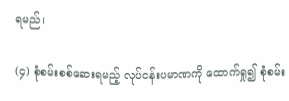ရမည်၊

(၄) စုံစမ်းစစ်ဆေးရမည့် လုပ်ငန်းပမာဏကို ထောက်ရှု၍ စုံစမ်း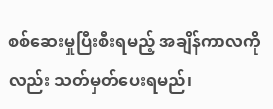စစ်ဆေးမှုပြီးစီးရမည့် အချိန်ကာလကိုလည်း သတ်မှတ်ပေးရမည်၊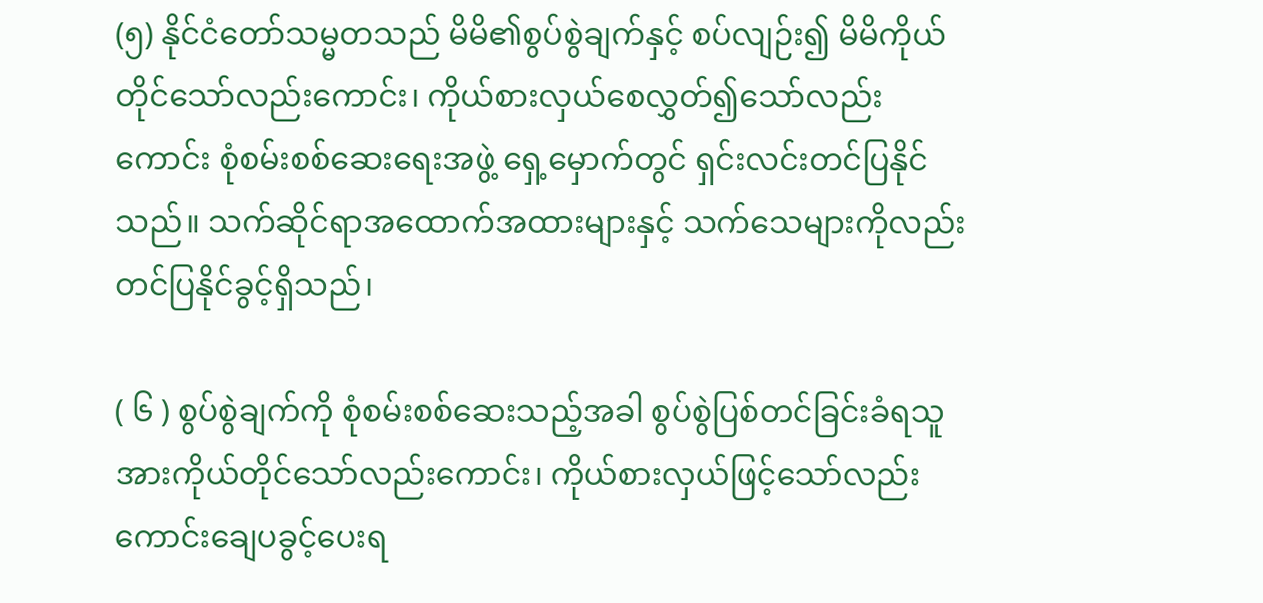(၅) နိုင်ငံတော်သမ္မတသည် မိမိ၏စွပ်စွဲချက်နှင့် စပ်လျဉ်း၍ မိမိကိုယ်တိုင်သော်လည်းကောင်း၊ ကိုယ်စားလှယ်စေလွှတ်၍သော်လည်းကောင်း စုံစမ်းစစ်ဆေးရေးအဖွဲ့ ရှေ့မှောက်တွင် ရှင်းလင်းတင်ပြနိုင်သည်။ သက်ဆိုင်ရာအထောက်အထားများနှင့် သက်သေများကိုလည်း တင်ပြနိုင်ခွင့်ရှိသည်၊

( ၆ ) စွပ်စွဲချက်ကို စုံစမ်းစစ်ဆေးသည့်အခါ စွပ်စွဲပြစ်တင်ခြင်းခံရသူအားကိုယ်တိုင်သော်လည်းကောင်း၊ ကိုယ်စားလှယ်ဖြင့်သော်လည်းကောင်းချေပခွင့်ပေးရ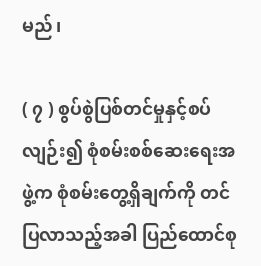မည်၊

( ၇ ) စွပ်စွဲပြစ်တင်မှုနှင့်စပ်လျဉ်း၍ စုံစမ်းစစ်ဆေးရေးအဖွဲ့က စုံစမ်းတွေ့ရှိချက်ကို တင်ပြလာသည့်အခါ ပြည်ထောင်စု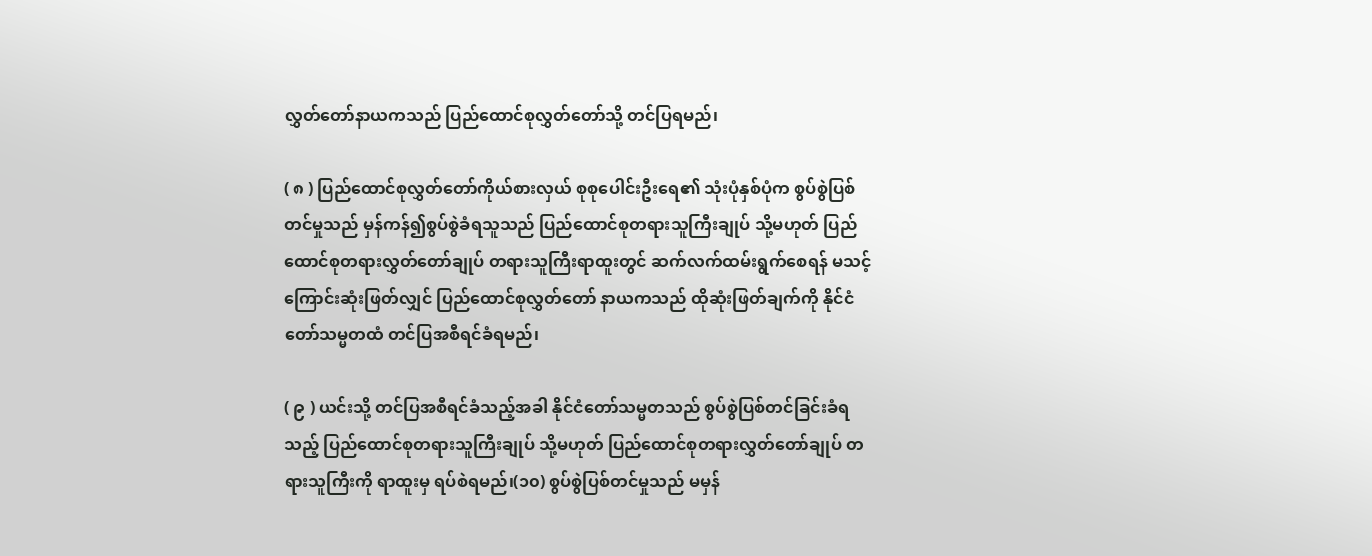လွှတ်တော်နာယကသည် ပြည်ထောင်စုလွှတ်တော်သို့ တင်ပြရမည်၊

( ၈ ) ပြည်ထောင်စုလွှတ်တော်ကိုယ်စားလှယ် စုစုပေါင်းဦးရေ၏ သုံးပုံနှစ်ပုံက စွပ်စွဲပြစ်တင်မှုသည် မှန်ကန်၍စွပ်စွဲခံရသူသည် ပြည်ထောင်စုတရားသူကြီးချုပ် သို့မဟုတ် ပြည်ထောင်စုတရားလွှတ်တော်ချုပ် တရားသူကြီးရာထူးတွင် ဆက်လက်ထမ်းရွက်စေရန် မသင့်ကြောင်းဆုံးဖြတ်လျှင် ပြည်ထောင်စုလွှတ်တော် နာယကသည် ထိုဆုံးဖြတ်ချက်ကို နိုင်ငံတော်သမ္မတထံ တင်ပြအစီရင်ခံရမည်၊

( ၉ ) ယင်းသို့ တင်ပြအစီရင်ခံသည့်အခါ နိုင်ငံတော်သမ္မတသည် စွပ်စွဲပြစ်တင်ခြင်းခံရသည့် ပြည်ထောင်စုတရားသူကြီးချုပ် သို့မဟုတ် ပြည်ထောင်စုတရားလွှတ်တော်ချုပ် တရားသူကြီးကို ရာထူးမှ ရပ်စဲရမည်၊(၁၀) စွပ်စွဲပြစ်တင်မှုသည် မမှန်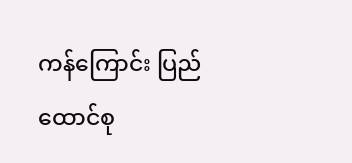ကန်ကြောင်း ပြည်ထောင်စု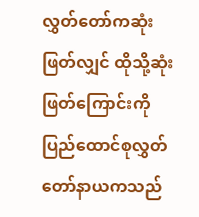လွှတ်တော်ကဆုံးဖြတ်လျှင် ထိုသို့ဆုံးဖြတ်ကြောင်းကို ပြည်ထောင်စုလွှတ်တော်နာယကသည်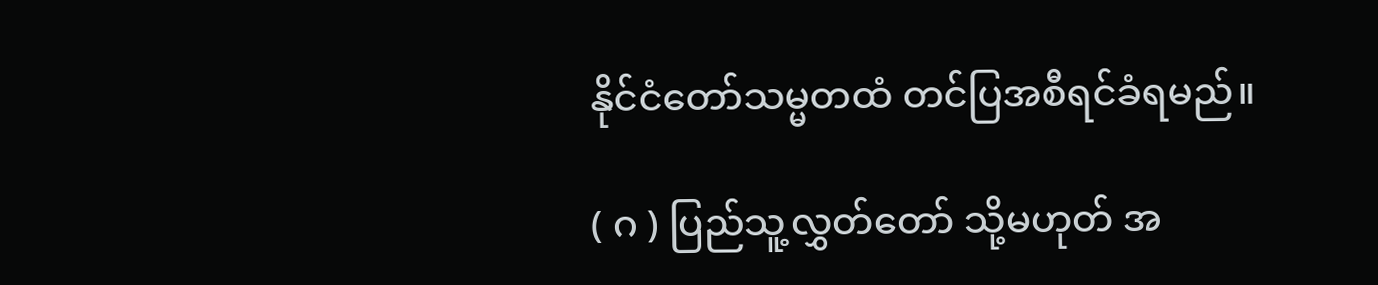နိုင်ငံတော်သမ္မတထံ တင်ပြအစီရင်ခံရမည်။

( ဂ ) ပြည်သူ့လွှတ်တော် သို့မဟုတ် အ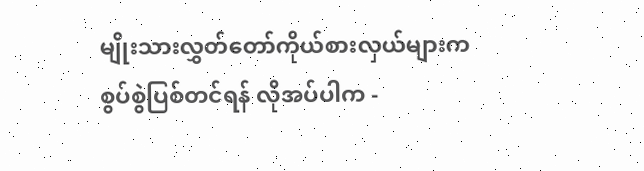မျိုးသားလွှတ်တော်ကိုယ်စားလှယ်များက စွပ်စွဲပြစ်တင်ရန် လိုအပ်ပါက -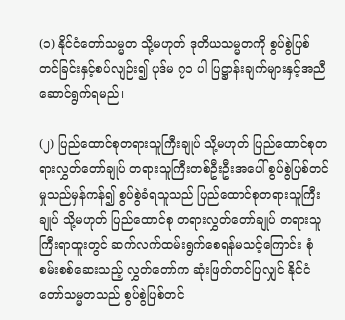(၁) နိုင်ငံတော်သမ္မတ သို့မဟုတ် ဒုတိယသမ္မတကို စွပ်စွဲပြစ်တင်ခြင်းနှင့်စပ်လျဉ်း၍ ပုဒ်မ ၇၁ ပါ ပြဋ္ဌာန်းချက်များနှင့်အညီ ဆောင်ရွက်ရမည်၊

(၂) ပြည်ထောင်စုတရားသူကြီးချုပ် သို့မဟုတ် ပြည်ထောင်စုတရားလွှတ်တော်ချုပ် တရားသူကြီးတစ်ဦးဦးအပေါ် စွပ်စွဲပြစ်တင်မှုသည်မှန်ကန်၍ စွပ်စွဲခံရသူသည် ပြည်ထောင်စုတရားသူကြီးချုပ် သို့မဟုတ် ပြည်ထောင်စု တရားလွှတ်တော်ချုပ် တရားသူကြီးရာထူးတွင် ဆက်လက်ထမ်းရွက်စေရန်မသင့်ကြောင်း စုံစမ်းစစ်ဆေးသည့် လွှတ်တော်က ဆုံးဖြတ်တင်ပြလျှင် နိုင်ငံတော်သမ္မတသည် စွပ်စွဲပြစ်တင်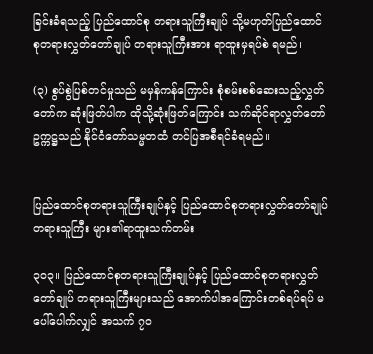ခြင်းခံရသည့် ပြည်ထောင်စု တရားသူကြီးချုပ် သို့မဟုတ်ပြည်ထောင်စုတရားလွှတ်တော်ချုပ် တရားသူကြီးအား ရာထူးမှရပ်စဲ ရမည်၊

(၃) စွပ်စွဲပြစ်တင်မှုသည် မမှန်ကန်ကြောင်း စုံစမ်းစစ်ဆေးသည့်လွှတ်တော်က ဆုံးဖြတ်ပါက ထိုသို့ဆုံးဖြတ်ကြောင်း သက်ဆိုင်ရာလွှတ်တော်ဥက္ကဋ္ဌသည် နိုင်ငံတော်သမ္မတထံ တင်ပြအစီရင်ခံရမည်။


ပြည်ထောင်စုတရားသူကြီးချုပ်နှင့် ပြည်ထောင်စုတရားလွှတ်တော်ချုပ် တရားသူကြီး များ၏ရာထူးသက်တမ်း

၃၀၃။ ပြည်ထောင်စုတရားသူကြီးချုပ်နှင့် ပြည်ထောင်စုတရားလွှတ်တော်ချုပ် တရားသူကြီးများသည် အောက်ပါအကြောင်းတစ်ရပ်ရပ် မပေါ်ပေါက်လျှင် အသက် ၇၀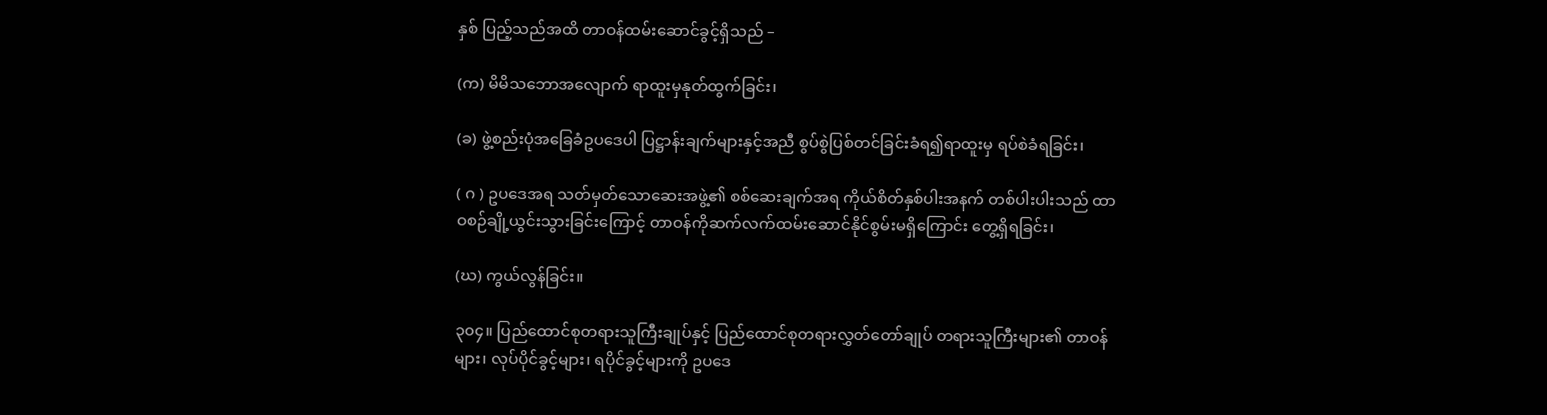နှစ် ပြည့်သည်အထိ တာဝန်ထမ်းဆောင်ခွင့်ရှိသည် –

(က) မိမိသဘောအလျောက် ရာထူးမှနုတ်ထွက်ခြင်း၊

(ခ) ဖွဲ့စည်းပုံအခြေခံဥပဒေပါ ပြဋ္ဌာန်းချက်များနှင့်အညီ စွပ်စွဲပြစ်တင်ခြင်းခံရ၍ရာထူးမှ ရပ်စဲခံရခြင်း၊

( ဂ ) ဥပဒေအရ သတ်မှတ်သောဆေးအဖွဲ့၏ စစ်ဆေးချက်အရ ကိုယ်စိတ်နှစ်ပါးအနက် တစ်ပါးပါးသည် ထာဝစဉ်ချို့ယွင်းသွားခြင်းကြောင့် တာဝန်ကိုဆက်လက်ထမ်းဆောင်နိုင်စွမ်းမရှိကြောင်း တွေ့ရှိရခြင်း၊

(ဃ) ကွယ်လွန်ခြင်း။

၃၀၄။ ပြည်ထောင်စုတရားသူကြီးချုပ်နှင့် ပြည်ထောင်စုတရားလွှတ်တော်ချုပ် တရားသူကြီးများ၏ တာဝန်များ၊ လုပ်ပိုင်ခွင့်များ၊ ရပိုင်ခွင့်များကို ဥပဒေ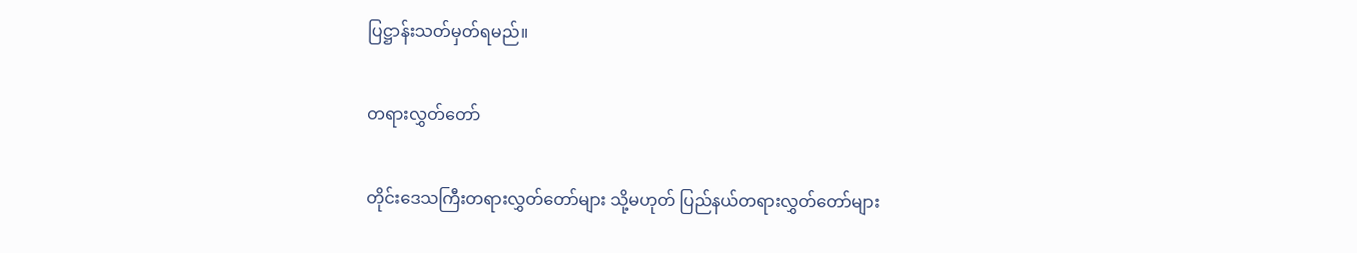ပြဋ္ဌာန်းသတ်မှတ်ရမည်။

တရားလွှတ်တော်

တိုင်းဒေသကြီးတရားလွှတ်တော်များ သို့မဟုတ် ပြည်နယ်တရားလွှတ်တော်များ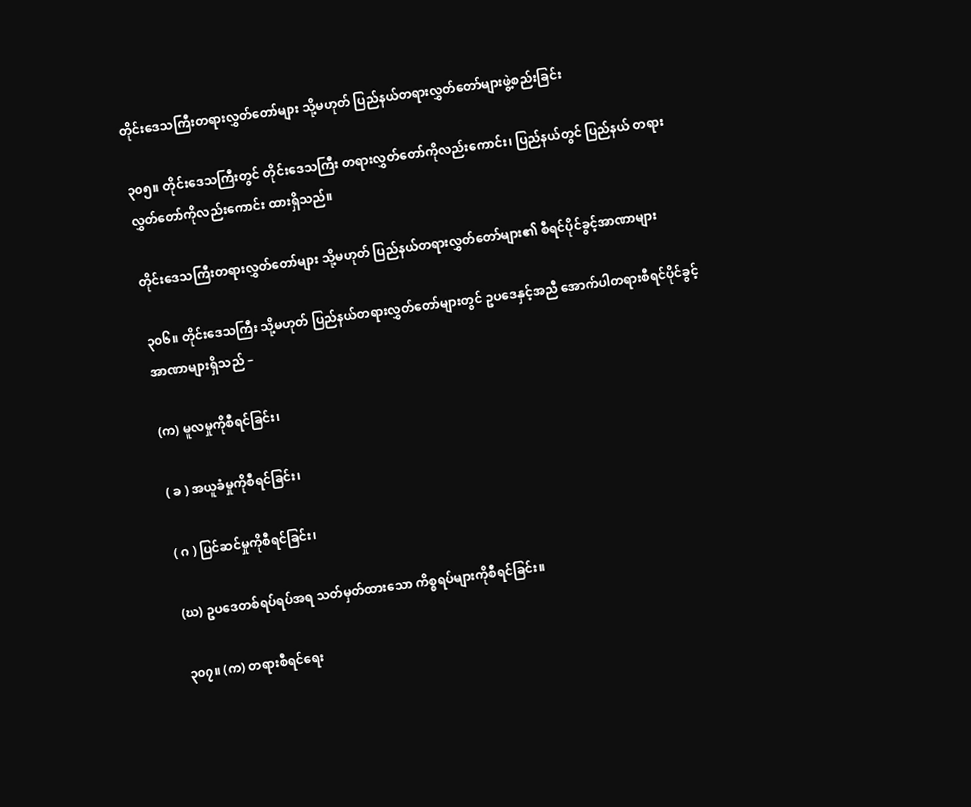တိုင်းဒေသကြီးတရားလွှတ်တော်များ သို့မဟုတ် ပြည်နယ်တရားလွှတ်တော်များဖွဲ့စည်းခြင်း

၃၀၅။ တိုင်းဒေသကြီးတွင် တိုင်းဒေသကြီး တရားလွှတ်တော်ကိုလည်းကောင်း၊ ပြည်နယ်တွင် ပြည်နယ် တရားလွှတ်တော်ကိုလည်းကောင်း ထားရှိသည်။

တိုင်းဒေသကြီးတရားလွှတ်တော်များ သို့မဟုတ် ပြည်နယ်တရားလွှတ်တော်များ၏ စီရင်ပိုင်ခွင့်အာဏာများ

၃၀၆။ တိုင်းဒေသကြီး သို့မဟုတ် ပြည်နယ်တရားလွှတ်တော်များတွင် ဥပဒေနှင့်အညီ အောက်ပါတရားစီရင်ပိုင်ခွင့်အာဏာများရှိသည် –

(က) မူလမှုကိုစီရင်ခြင်း၊

( ခ ) အယူခံမှုကိုစီရင်ခြင်း၊

( ဂ ) ပြင်ဆင်မှုကိုစီရင်ခြင်း၊

(ဃ) ဥပဒေတစ်ရပ်ရပ်အရ သတ်မှတ်ထားသော ကိစ္စရပ်များကိုစီရင်ခြင်း။

၃၀၇။ (က) တရားစီရင်ရေး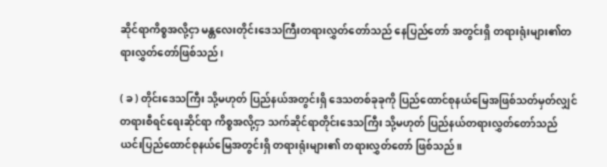ဆိုင်ရာကိစ္စအလို့ငှာ မန္တလေးတိုင်းဒေသကြီးတရားလွှတ်တော်သည် နေပြည်တော် အတွင်းရှိ တရားရုံးများ၏တရားလွှတ်တော်ဖြစ်သည်၊

( ခ ) တိုင်းဒေသကြီး သို့မဟုတ် ပြည်နယ်အတွင်းရှိ ဒေသတစ်ခုခုကို ပြည်ထောင်စုနယ်မြေအဖြစ်သတ်မှတ်လျှင် တရားစီရင်ရေးဆိုင်ရာ ကိစ္စအလို့ငှာ သက်ဆိုင်ရာတိုင်းဒေသကြီး သို့မဟုတ် ပြည်နယ်တရားလွှတ်တော်သည် ယင်းပြည်ထောင်စုနယ်မြေအတွင်းရှိ တရားရုံးများ၏ တရားလွှတ်တော် ဖြစ်သည်။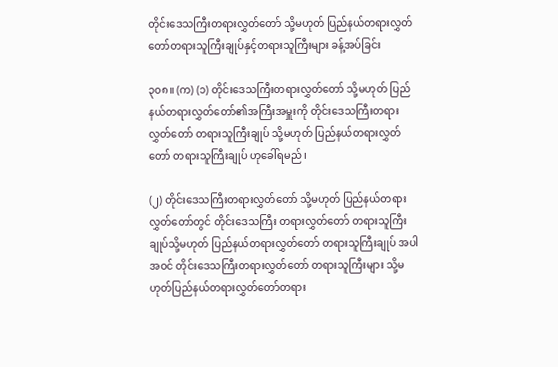တိုင်းဒေသကြီးတရားလွှတ်တော် သို့မဟုတ် ပြည်နယ်တရားလွှတ်တော်တရားသူကြီးချုပ်နှင့်တရားသူကြီးများ ခန့်အပ်ခြင်း

၃၀၈။ (က) (၁) တိုင်းဒေသကြီးတရားလွှတ်တော် သို့မဟုတ် ပြည်နယ်တရားလွှတ်တော်၏အကြီးအမှူးကို တိုင်းဒေသကြီးတရားလွှတ်တော် တရားသူကြီးချုပ် သို့မဟုတ် ပြည်နယ်တရားလွှတ်တော် တရားသူကြီးချုပ် ဟုခေါ်ရမည်၊

(၂) တိုင်းဒေသကြီးတရားလွှတ်တော် သို့မဟုတ် ပြည်နယ်တရား လွှတ်တော်တွင် တိုင်းဒေသကြီး တရားလွှတ်တော် တရားသူကြီးချုပ်သို့မဟုတ် ပြည်နယ်တရားလွှတ်တော် တရားသူကြီးချုပ် အပါအဝင် တိုင်းဒေသကြီးတရားလွှတ်တော် တရားသူကြီးများ သို့မဟုတ်ပြည်နယ်တရားလွှတ်တော်တရား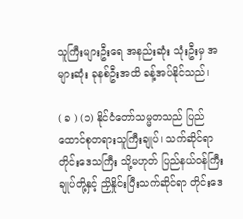သူကြီးများဦးရေ အနည်းဆုံး သုံးဦးမှ အများဆုံး ခုနစ်ဦးအထိ ခန့်အပ်နိုင်သည်၊

( ခ ) (၁) နိုင်ငံတော်သမ္မတသည် ပြည်ထောင်စုတရားသူကြီးချုပ်၊ သက်ဆိုင်ရာတိုင်းဒေသကြီး သို့မဟုတ် ပြည်နယ်ဝန်ကြီးချုပ်တို့နှင့် ညှိနှိုင်းပြီးသက်ဆိုင်ရာ တိုင်းဒေ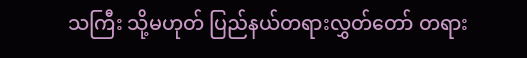သကြီး သို့မဟုတ် ပြည်နယ်တရားလွှတ်တော် တရား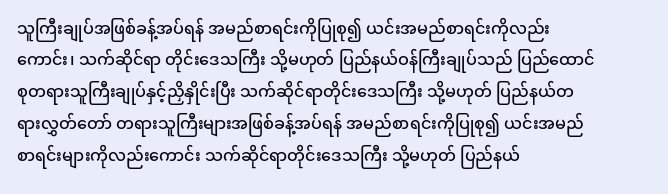သူကြီးချုပ်အဖြစ်ခန့်အပ်ရန် အမည်စာရင်းကိုပြုစု၍ ယင်းအမည်စာရင်းကိုလည်းကောင်း၊ သက်ဆိုင်ရာ တိုင်းဒေသကြီး သို့မဟုတ် ပြည်နယ်ဝန်ကြီးချုပ်သည် ပြည်ထောင်စုတရားသူကြီးချုပ်နှင့်ညှိနှိုင်းပြီး သက်ဆိုင်ရာတိုင်းဒေသကြီး သို့မဟုတ် ပြည်နယ်တရားလွှတ်တော် တရားသူကြီးများအဖြစ်ခန့်အပ်ရန် အမည်စာရင်းကိုပြုစု၍ ယင်းအမည်စာရင်းများကိုလည်းကောင်း သက်ဆိုင်ရာတိုင်းဒေသကြီး သို့မဟုတ် ပြည်နယ်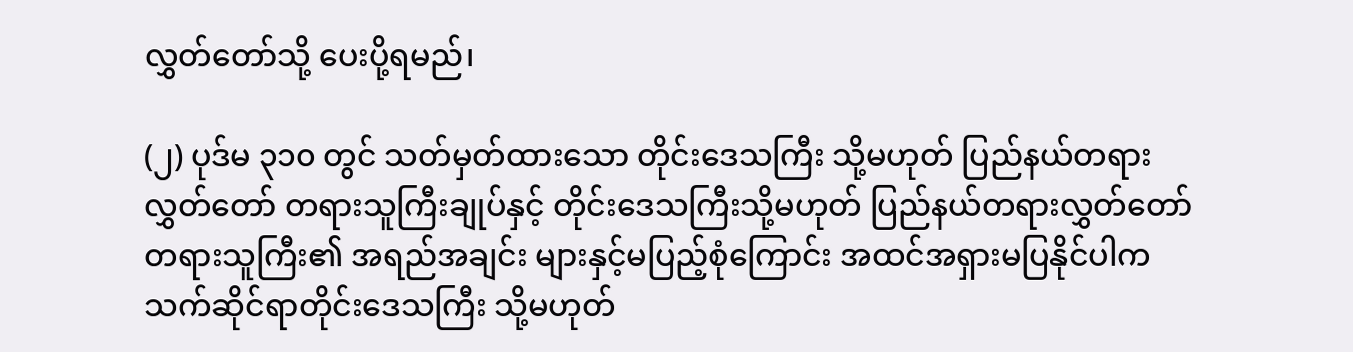လွှတ်တော်သို့ ပေးပို့ရမည်၊

(၂) ပုဒ်မ ၃၁၀ တွင် သတ်မှတ်ထားသော တိုင်းဒေသကြီး သို့မဟုတ် ပြည်နယ်တရားလွှတ်တော် တရားသူကြီးချုပ်နှင့် တိုင်းဒေသကြီးသို့မဟုတ် ပြည်နယ်တရားလွှတ်တော် တရားသူကြီး၏ အရည်အချင်း များနှင့်မပြည့်စုံကြောင်း အထင်အရှားမပြနိုင်ပါက သက်ဆိုင်ရာတိုင်းဒေသကြီး သို့မဟုတ်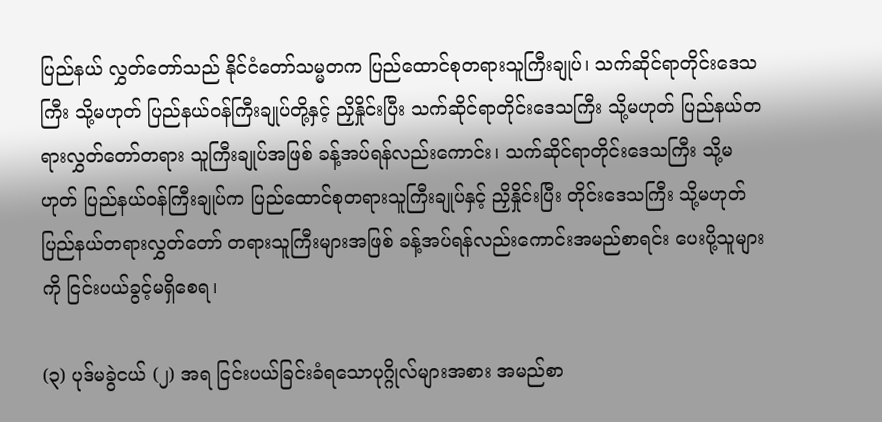ပြည်နယ် လွှတ်တော်သည် နိုင်ငံတော်သမ္မတက ပြည်ထောင်စုတရားသူကြီးချုပ်၊ သက်ဆိုင်ရာတိုင်းဒေသကြီး သို့မဟုတ် ပြည်နယ်ဝန်ကြီးချုပ်တို့နှင့် ညှိနှိုင်းပြီး သက်ဆိုင်ရာတိုင်းဒေသကြီး သို့မဟုတ် ပြည်နယ်တရားလွှတ်တော်တရား သူကြီးချုပ်အဖြစ် ခန့်အပ်ရန်လည်းကောင်း၊ သက်ဆိုင်ရာတိုင်းဒေသကြီး သို့မဟုတ် ပြည်နယ်ဝန်ကြီးချုပ်က ပြည်ထောင်စုတရားသူကြီးချုပ်နှင့် ညှိနှိုင်းပြီး တိုင်းဒေသကြီး သို့မဟုတ် ပြည်နယ်တရားလွှတ်တော် တရားသူကြီးများအဖြစ် ခန့်အပ်ရန်လည်းကောင်းအမည်စာရင်း ပေးပို့သူများကို ငြင်းပယ်ခွင့်မရှိစေရ၊

(၃) ပုဒ်မခွဲငယ် (၂) အရ ငြင်းပယ်ခြင်းခံရသောပုဂ္ဂိုလ်များအစား အမည်စာ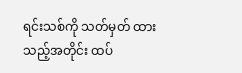ရင်းသစ်ကို သတ်မှတ် ထားသည့်အတိုင်း ထပ်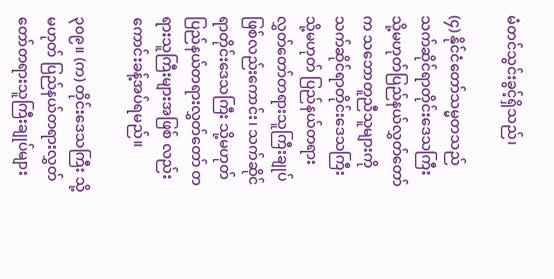မံတင်သွင်းခွင့်ရှိသည်၊

(၄) နိုင်ငံတော်သမ္မတသည် သက်ဆိုင်ရာတိုင်းဒေသကြီး သို့မဟုတ်ပြည်နယ်လွှတ်တော်က သဘောတူညီသူများကို သက်ဆိုင်ရာတိုင်းဒေသကြီး သို့မဟုတ် ပြည်နယ်တရားလွှတ်တော်တရားသူကြီးချုပ်ဖြစ်လည်းကောင်း၊ သက်ဆိုင်ရာတိုင်းဒေသကြီး သို့မဟုတ် ပြည်နယ်တရားလွှတ်တော် တရားသူကြီးများအဖြစ် လည်းကောင်းခန့်အပ်ရမည်။

၃၀၉။ (က) တိုင်းဒေသကြီး သို့မဟုတ် ပြည်နယ်တရားလွှတ်တော်တရားသူကြီးချုပ်များ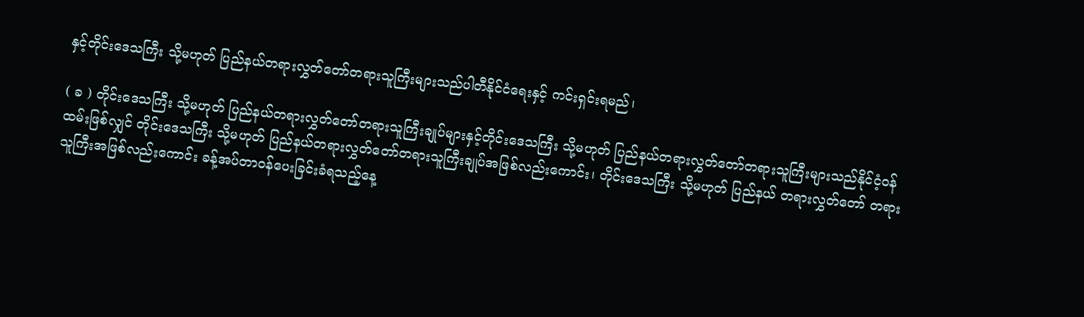နှင့်တိုင်းဒေသကြီး သို့မဟုတ် ပြည်နယ်တရားလွှတ်တော်တရားသူကြီးများသည်ပါတီနိုင်ငံရေးနှင့် ကင်းရှင်းရမည်၊

( ခ ) တိုင်းဒေသကြီး သို့မဟုတ် ပြည်နယ်တရားလွှတ်တော်တရားသူကြီးချုပ်များနှင့်တိုင်းဒေသကြီး သို့မဟုတ် ပြည်နယ်တရားလွှတ်တော်တရားသူကြီးများသည်နိုင်ငံ့ဝန်ထမ်းဖြစ်လျှင် တိုင်းဒေသကြီး သို့မဟုတ် ပြည်နယ်တရားလွှတ်တော်တရားသူကြီးချုပ်အဖြစ်လည်းကောင်း၊ တိုင်းဒေသကြီး သို့မဟုတ် ပြည်နယ် တရားလွှတ်တော် တရားသူကြီးအဖြစ်လည်းကောင်း ခန့်အပ်တာဝန်ပေးခြင်းခံရသည့်နေ့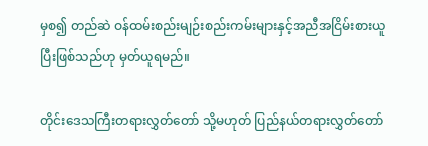မှစ၍ တည်ဆဲ ဝန်ထမ်းစည်းမျဉ်းစည်းကမ်းများနှင့်အညီအငြိမ်းစားယူပြီးဖြစ်သည်ဟု မှတ်ယူရမည်။

တိုင်းဒေသကြီးတရားလွှတ်တော် သို့မဟုတ် ပြည်နယ်တရားလွှတ်တော်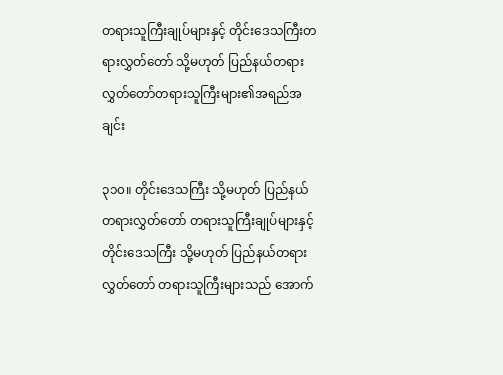တရားသူကြီးချုပ်များနှင့် တိုင်းဒေသကြီးတရားလွှတ်တော် သို့မဟုတ် ပြည်နယ်တရားလွှတ်တော်တရားသူကြီးများ၏အရည်အချင်း

၃၁၀။ တိုင်းဒေသကြီး သို့မဟုတ် ပြည်နယ်တရားလွှတ်တော် တရားသူကြီးချုပ်များနှင့်တိုင်းဒေသကြီး သို့မဟုတ် ပြည်နယ်တရားလွှတ်တော် တရားသူကြီးများသည် အောက်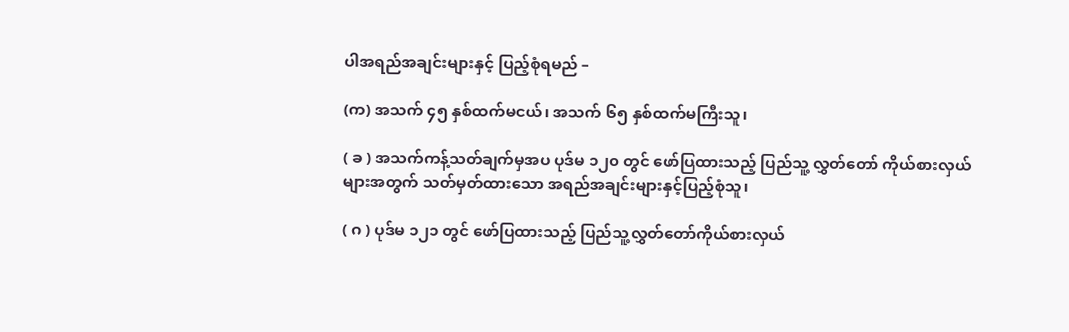ပါအရည်အချင်းများနှင့် ပြည့်စုံရမည် –

(က) အသက် ၄၅ နှစ်ထက်မငယ်၊ အသက် ၆၅ နှစ်ထက်မကြီးသူ၊

( ခ ) အသက်ကန့်သတ်ချက်မှအပ ပုဒ်မ ၁၂၀ တွင် ဖော်ပြထားသည့် ပြည်သူ့ လွှတ်တော် ကိုယ်စားလှယ်များအတွက် သတ်မှတ်ထားသော အရည်အချင်းများနှင့်ပြည့်စုံသူ၊

( ဂ ) ပုဒ်မ ၁၂၁ တွင် ဖော်ပြထားသည့် ပြည်သူ့လွှတ်တော်ကိုယ်စားလှယ်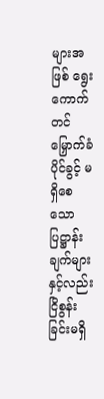များအဖြစ် ရွေးကောက်တင်မြှောက်ခံပိုင်ခွင့် မရှိစေသော ပြဋ္ဌာန်းချက်များနှင့်လည်းငြိစွန်းခြင်းမရှိ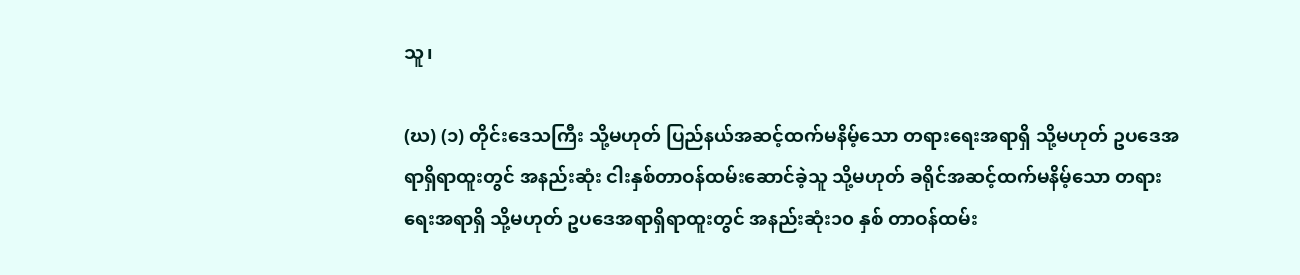သူ၊

(ဃ) (၁) တိုင်းဒေသကြီး သို့မဟုတ် ပြည်နယ်အဆင့်ထက်မနိမ့်သော တရားရေးအရာရှိ သို့မဟုတ် ဥပဒေအရာရှိရာထူးတွင် အနည်းဆုံး ငါးနှစ်တာဝန်ထမ်းဆောင်ခဲ့သူ သို့မဟုတ် ခရိုင်အဆင့်ထက်မနိမ့်သော တရားရေးအရာရှိ သို့မဟုတ် ဥပဒေအရာရှိရာထူးတွင် အနည်းဆုံး၁၀ နှစ် တာဝန်ထမ်း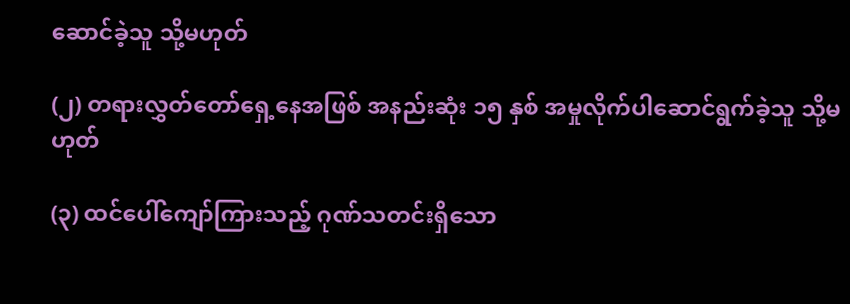ဆောင်ခဲ့သူ သို့မဟုတ်

(၂) တရားလွှတ်တော်ရှေ့နေအဖြစ် အနည်းဆုံး ၁၅ နှစ် အမှုလိုက်ပါဆောင်ရွက်ခဲ့သူ သို့မဟုတ်

(၃) ထင်ပေါ်ကျော်ကြားသည့် ဂုဏ်သတင်းရှိသော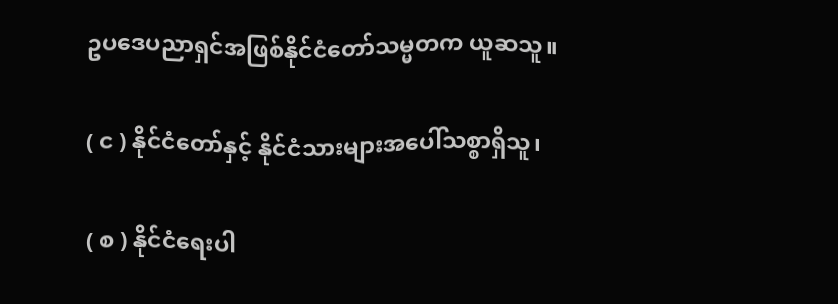ဥပဒေပညာရှင်အဖြစ်နိုင်ငံတော်သမ္မတက ယူဆသူ။

( င ) နိုင်ငံတော်နှင့် နိုင်ငံသားများအပေါ်သစ္စာရှိသူ၊

( စ ) နိုင်ငံရေးပါ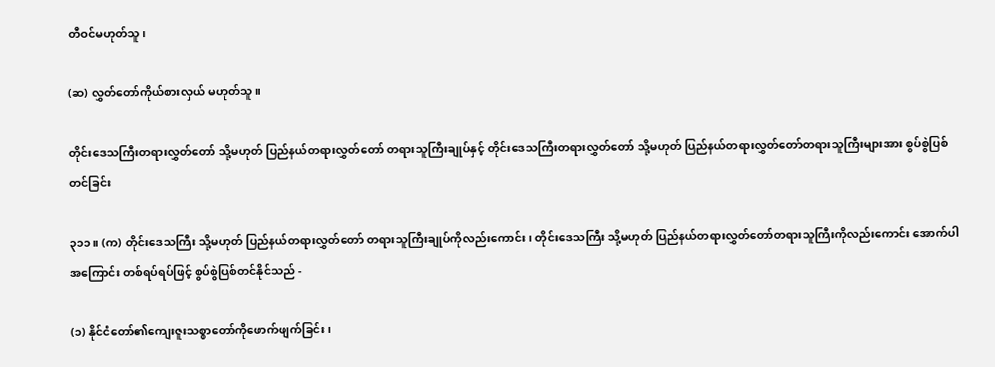တီဝင်မဟုတ်သူ၊

(ဆ) လွှတ်တော်ကိုယ်စားလှယ် မဟုတ်သူ။

တိုင်းဒေသကြီးတရားလွှတ်တော် သို့မဟုတ် ပြည်နယ်တရားလွှတ်တော် တရားသူကြီးချုပ်နှင့် တိုင်းဒေသကြီးတရားလွှတ်တော် သို့မဟုတ် ပြည်နယ်တရားလွှတ်တော်တရားသူကြီးများအား စွပ်စွဲပြစ်တင်ခြင်း

၃၁၁။ (က) တိုင်းဒေသကြီး သို့မဟုတ် ပြည်နယ်တရားလွှတ်တော် တရားသူကြီးချုပ်ကိုလည်းကောင်း၊ တိုင်းဒေသကြီး သို့မဟုတ် ပြည်နယ်တရားလွှတ်တော်တရားသူကြီးကိုလည်းကောင်း အောက်ပါအကြောင်း တစ်ရပ်ရပ်ဖြင့် စွပ်စွဲပြစ်တင်နိုင်သည် -

(၁) နိုင်ငံတော်၏ကျေးဇူးသစ္စာတော်ကိုဖောက်ဖျက်ခြင်း၊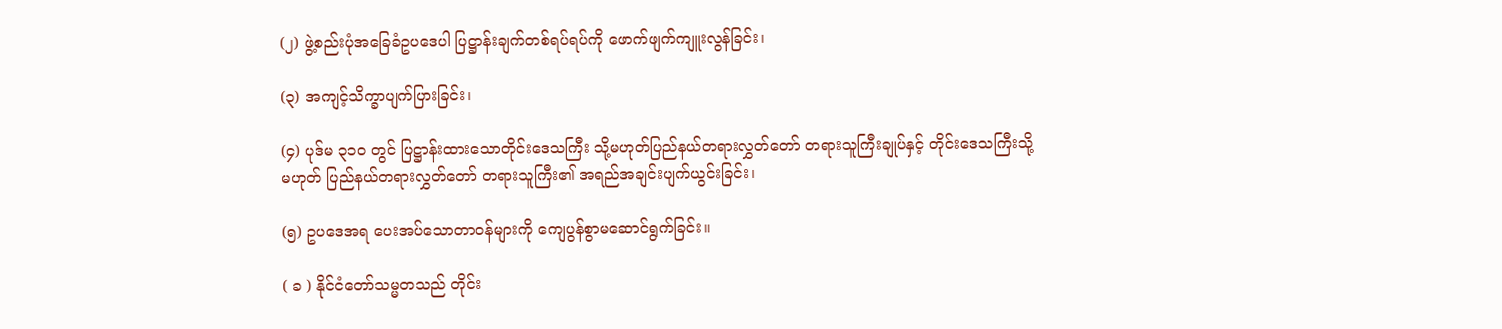(၂) ဖွဲ့စည်းပုံအခြေခံဥပဒေပါ ပြဋ္ဌာန်းချက်တစ်ရပ်ရပ်ကို ဖောက်ဖျက်ကျူးလွန်ခြင်း၊

(၃) အကျင့်သိက္ခာပျက်ပြားခြင်း၊

(၄) ပုဒ်မ ၃၁၀ တွင် ပြဋ္ဌာန်းထားသောတိုင်းဒေသကြီး သို့မဟုတ်ပြည်နယ်တရားလွှတ်တော် တရားသူကြီးချုပ်နှင့် တိုင်းဒေသကြီးသို့မဟုတ် ပြည်နယ်တရားလွှတ်တော် တရားသူကြီး၏ အရည်အချင်းပျက်ယွင်းခြင်း၊

(၅) ဥပဒေအရ ပေးအပ်သောတာဝန်များကို ကျေပွန်စွာမဆောင်ရွက်ခြင်း။

( ခ ) နိုင်ငံတော်သမ္မတသည် တိုင်း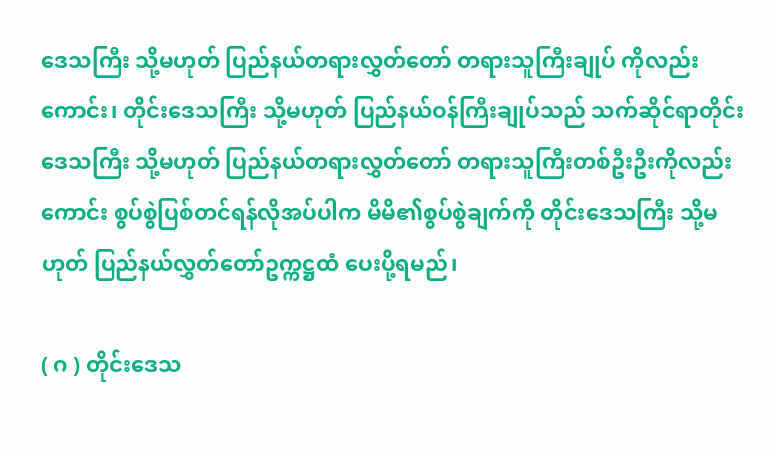ဒေသကြီး သို့မဟုတ် ပြည်နယ်တရားလွှတ်တော် တရားသူကြီးချုပ် ကိုလည်းကောင်း၊ တိုင်းဒေသကြီး သို့မဟုတ် ပြည်နယ်ဝန်ကြီးချုပ်သည် သက်ဆိုင်ရာတိုင်းဒေသကြီး သို့မဟုတ် ပြည်နယ်တရားလွှတ်တော် တရားသူကြီးတစ်ဦးဦးကိုလည်းကောင်း စွပ်စွဲပြစ်တင်ရန်လိုအပ်ပါက မိမိ၏စွပ်စွဲချက်ကို တိုင်းဒေသကြီး သို့မဟုတ် ပြည်နယ်လွှတ်တော်ဥက္ကဋ္ဌထံ ပေးပို့ရမည်၊

( ဂ ) တိုင်းဒေသ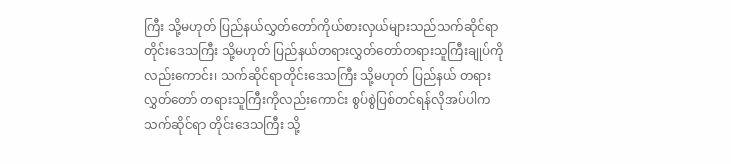ကြီး သို့မဟုတ် ပြည်နယ်လွှတ်တော်ကိုယ်စားလှယ်များသည်သက်ဆိုင်ရာ တိုင်းဒေသကြီး သို့မဟုတ် ပြည်နယ်တရားလွှတ်တော်တရားသူကြီးချုပ်ကိုလည်းကောင်း၊ သက်ဆိုင်ရာတိုင်းဒေသကြီး သို့မဟုတ် ပြည်နယ် တရားလွှတ်တော် တရားသူကြီးကိုလည်းကောင်း စွပ်စွဲပြစ်တင်ရန်လိုအပ်ပါက သက်ဆိုင်ရာ တိုင်းဒေသကြီး သို့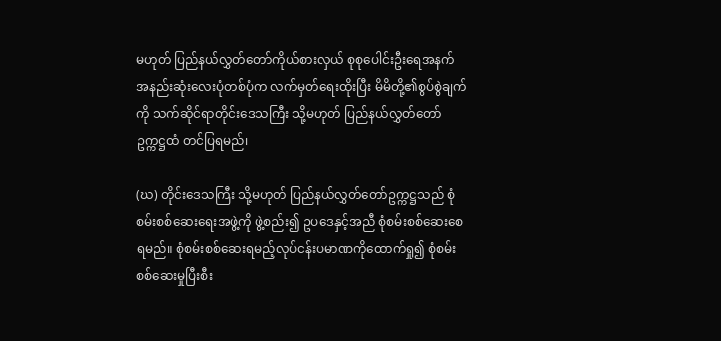မဟုတ် ပြည်နယ်လွှတ်တော်ကိုယ်စားလှယ် စုစုပေါင်းဦးရေအနက် အနည်းဆုံးလေးပုံတစ်ပုံက လက်မှတ်ရေးထိုးပြီး မိမိတို့၏စွပ်စွဲချက်ကို သက်ဆိုင်ရာတိုင်းဒေသကြီး သို့မဟုတ် ပြည်နယ်လွှတ်တော်ဥက္ကဋ္ဌထံ တင်ပြရမည်၊

(ဃ) တိုင်းဒေသကြီး သို့မဟုတ် ပြည်နယ်လွှတ်တော်ဥက္ကဋ္ဌသည် စုံစမ်းစစ်ဆေးရေးအဖွဲ့ကို ဖွဲ့စည်း၍ ဥပဒေနှင့်အညီ စုံစမ်းစစ်ဆေးစေရမည်။ စုံစမ်းစစ်ဆေးရမည့်လုပ်ငန်းပမာဏကိုထောက်ရှု၍ စုံစမ်းစစ်ဆေးမှုပြီးစီး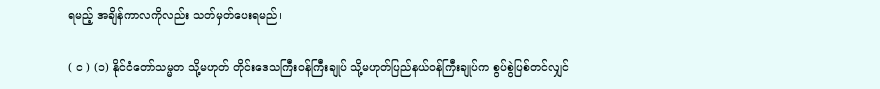ရမည့် အချိန်ကာလကိုလည်း သတ်မှတ်ပေးရမည်၊

( င ) (၁) နိုင်ငံတော်သမ္မတ သို့မဟုတ် တိုင်းဒေသကြီးဝန်ကြီးချုပ် သို့မဟုတ်ပြည်နယ်ဝန်ကြီးချုပ်က စွပ်စွဲပြစ်တင်လျှင်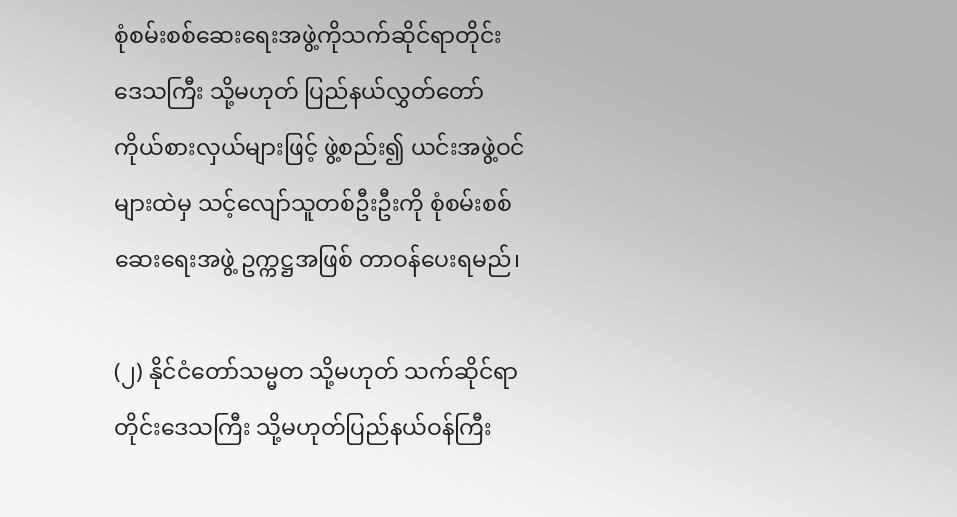စုံစမ်းစစ်ဆေးရေးအဖွဲ့ကိုသက်ဆိုင်ရာတိုင်းဒေသကြီး သို့မဟုတ် ပြည်နယ်လွှတ်တော် ကိုယ်စားလှယ်များဖြင့် ဖွဲ့စည်း၍ ယင်းအဖွဲ့ဝင်များထဲမှ သင့်လျော်သူတစ်ဦးဦးကို စုံစမ်းစစ်ဆေးရေးအဖွဲ့ ဥက္ကဋ္ဌအဖြစ် တာဝန်ပေးရမည်၊

(၂) နိုင်ငံတော်သမ္မတ သို့မဟုတ် သက်ဆိုင်ရာတိုင်းဒေသကြီး သို့မဟုတ်ပြည်နယ်ဝန်ကြီး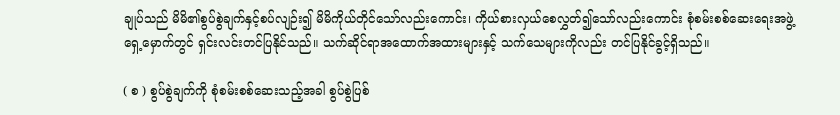ချုပ်သည် မိမိ၏စွပ်စွဲချက်နှင့်စပ်လျဉ်း၍ မိမိကိုယ်တိုင်သော်လည်းကောင်း၊ ကိုယ်စားလှယ်စေလွှတ်၍သော်လည်းကောင်း စုံစမ်းစစ်ဆေးရေးအဖွဲ့ ရှေ့မှောက်တွင် ရှင်းလင်းတင်ပြနိုင်သည်။ သက်ဆိုင်ရာအထောက်အထားများနှင့် သက်သေများကိုလည်း တင်ပြနိုင်ခွင့်ရှိသည်။

( စ ) စွပ်စွဲချက်ကို စုံစမ်းစစ်ဆေးသည့်အခါ စွပ်စွဲပြစ်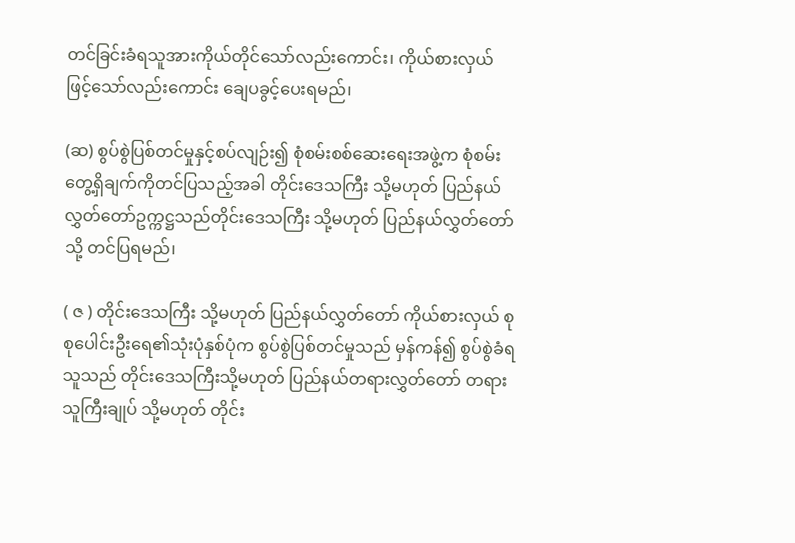တင်ခြင်းခံရသူအားကိုယ်တိုင်သော်လည်းကောင်း၊ ကိုယ်စားလှယ်ဖြင့်သော်လည်းကောင်း ချေပခွင့်ပေးရမည်၊

(ဆ) စွပ်စွဲပြစ်တင်မှုနှင့်စပ်လျဉ်း၍ စုံစမ်းစစ်ဆေးရေးအဖွဲ့က စုံစမ်းတွေ့ရှိချက်ကိုတင်ပြသည့်အခါ တိုင်းဒေသကြီး သို့မဟုတ် ပြည်နယ်လွှတ်တော်ဥက္ကဋ္ဌသည်တိုင်းဒေသကြီး သို့မဟုတ် ပြည်နယ်လွှတ်တော်သို့ တင်ပြရမည်၊

( ဇ ) တိုင်းဒေသကြီး သို့မဟုတ် ပြည်နယ်လွှတ်တော် ကိုယ်စားလှယ် စုစုပေါင်းဦးရေ၏သုံးပုံနှစ်ပုံက စွပ်စွဲပြစ်တင်မှုသည် မှန်ကန်၍ စွပ်စွဲခံရသူသည် တိုင်းဒေသကြီးသို့မဟုတ် ပြည်နယ်တရားလွှတ်တော် တရားသူကြီးချုပ် သို့မဟုတ် တိုင်း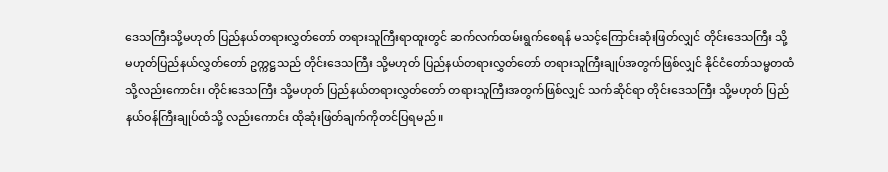ဒေသကြီးသို့မဟုတ် ပြည်နယ်တရားလွှတ်တော် တရားသူကြီးရာထူးတွင် ဆက်လက်ထမ်းရွက်စေရန် မသင့်ကြောင်းဆုံးဖြတ်လျှင် တိုင်းဒေသကြီး သို့မဟုတ်ပြည်နယ်လွှတ်တော် ဥက္ကဋ္ဌသည် တိုင်းဒေသကြီး သို့မဟုတ် ပြည်နယ်တရားလွှတ်တော် တရားသူကြီးချုပ်အတွက်ဖြစ်လျှင် နိုင်ငံတော်သမ္မတထံသို့လည်းကောင်း၊ တိုင်းဒေသကြီး သို့မဟုတ် ပြည်နယ်တရားလွှတ်တော် တရားသူကြီးအတွက်ဖြစ်လျှင် သက်ဆိုင်ရာ တိုင်းဒေသကြီး သို့မဟုတ် ပြည်နယ်ဝန်ကြီးချုပ်ထံသို့ လည်းကောင်း ထိုဆုံးဖြတ်ချက်ကိုတင်ပြရမည်။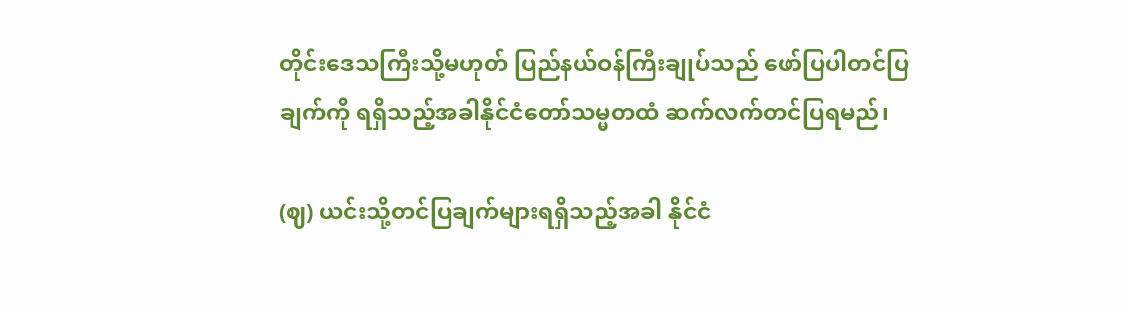တိုင်းဒေသကြီးသို့မဟုတ် ပြည်နယ်ဝန်ကြီးချုပ်သည် ဖော်ပြပါတင်ပြချက်ကို ရရှိသည့်အခါနိုင်ငံတော်သမ္မတထံ ဆက်လက်တင်ပြရမည်၊

(ဈ) ယင်းသို့တင်ပြချက်များရရှိသည့်အခါ နိုင်ငံ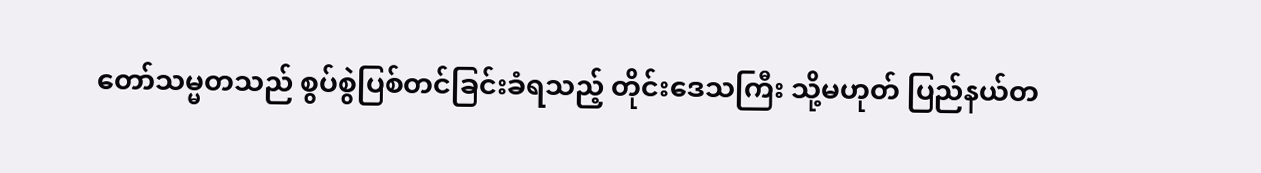တော်သမ္မတသည် စွပ်စွဲပြစ်တင်ခြင်းခံရသည့် တိုင်းဒေသကြီး သို့မဟုတ် ပြည်နယ်တ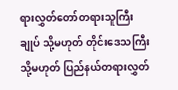ရားလွှတ်တော်တရားသူကြီးချုပ် သို့မဟုတ် တိုင်းဒေသကြီး သို့မဟုတ် ပြည်နယ်တရားလွှတ်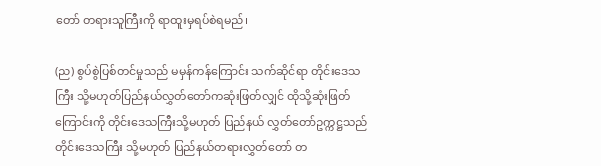တော် တရားသူကြီးကို ရာထူးမှရပ်စဲရမည်၊

(ည) စွပ်စွဲပြစ်တင်မှုသည် မမှန်ကန်ကြောင်း သက်ဆိုင်ရာ တိုင်းဒေသကြီး သို့မဟုတ်ပြည်နယ်လွှတ်တော်ကဆုံးဖြတ်လျှင် ထိုသို့ဆုံးဖြတ်ကြောင်းကို တိုင်းဒေသကြီးသို့မဟုတ် ပြည်နယ် လွှတ်တော်ဥက္ကဋ္ဌသည် တိုင်းဒေသကြီး သို့မဟုတ် ပြည်နယ်တရားလွှတ်တော် တ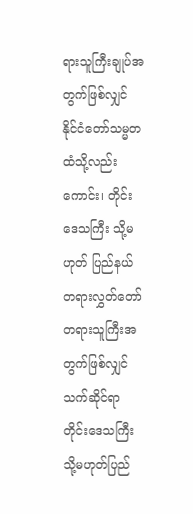ရားသူကြီးချုပ်အတွက်ဖြစ်လျှင် နိုင်ငံတော်သမ္မတထံသို့လည်းကောင်း၊ တိုင်းဒေသကြီး သို့မဟုတ် ပြည်နယ် တရားလွှတ်တော် တရားသူကြီးအတွက်ဖြစ်လျှင် သက်ဆိုင်ရာ တိုင်းဒေသကြီး သို့မဟုတ်ပြည်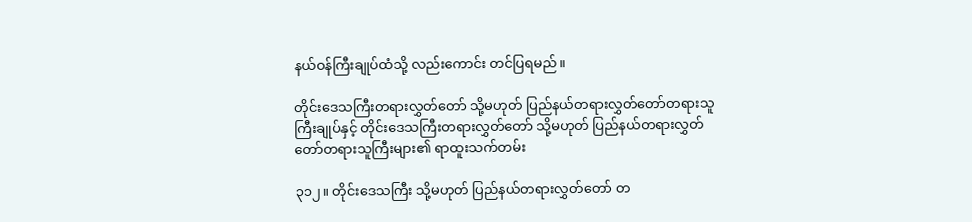နယ်ဝန်ကြီးချုပ်ထံသို့ လည်းကောင်း တင်ပြရမည်။

တိုင်းဒေသကြီးတရားလွှတ်တော် သို့မဟုတ် ပြည်နယ်တရားလွှတ်တော်တရားသူကြီးချုပ်နှင့် တိုင်းဒေသကြီးတရားလွှတ်တော် သို့မဟုတ် ပြည်နယ်တရားလွှတ်တော်တရားသူကြီးများ၏ ရာထူးသက်တမ်း

၃၁၂။ တိုင်းဒေသကြီး သို့မဟုတ် ပြည်နယ်တရားလွှတ်တော် တ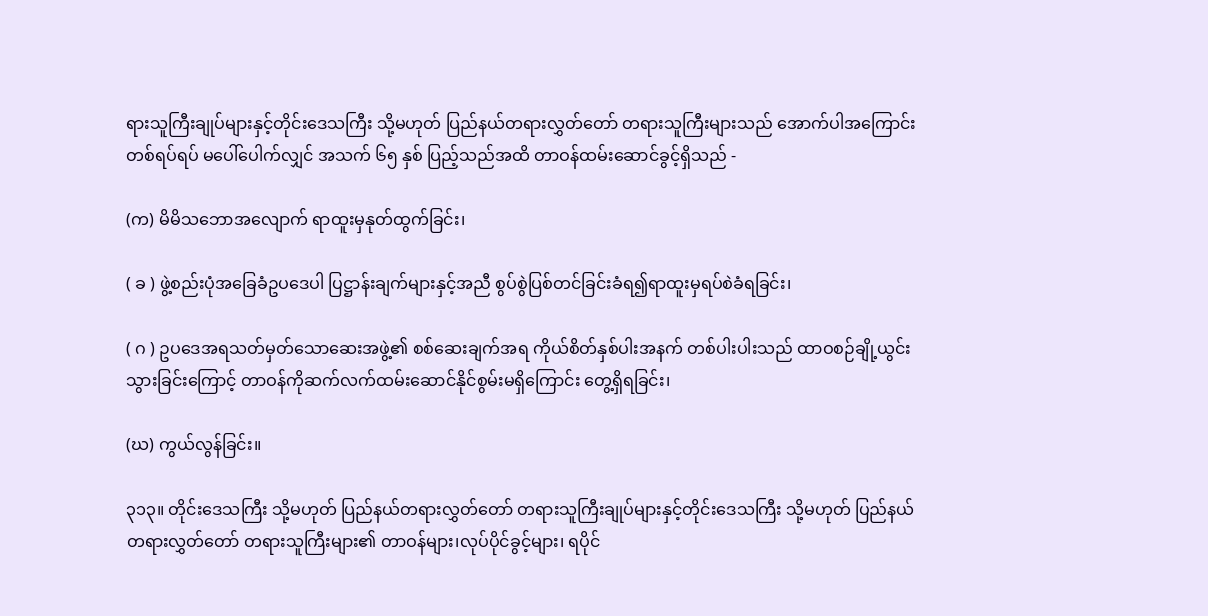ရားသူကြီးချုပ်များနှင့်တိုင်းဒေသကြီး သို့မဟုတ် ပြည်နယ်တရားလွှတ်တော် တရားသူကြီးများသည် အောက်ပါအကြောင်းတစ်ရပ်ရပ် မပေါ်ပေါက်လျှင် အသက် ၆၅ နှစ် ပြည့်သည်အထိ တာဝန်ထမ်းဆောင်ခွင့်ရှိသည် -

(က) မိမိသဘောအလျောက် ရာထူးမှနုတ်ထွက်ခြင်း၊

( ခ ) ဖွဲ့စည်းပုံအခြေခံဥပဒေပါ ပြဋ္ဌာန်းချက်များနှင့်အညီ စွပ်စွဲပြစ်တင်ခြင်းခံရ၍ရာထူးမှရပ်စဲခံရခြင်း၊

( ဂ ) ဥပဒေအရသတ်မှတ်သောဆေးအဖွဲ့၏ စစ်ဆေးချက်အရ ကိုယ်စိတ်နှစ်ပါးအနက် တစ်ပါးပါးသည် ထာဝစဉ်ချို့ယွင်းသွားခြင်းကြောင့် တာဝန်ကိုဆက်လက်ထမ်းဆောင်နိုင်စွမ်းမရှိကြောင်း တွေ့ရှိရခြင်း၊

(ဃ) ကွယ်လွန်ခြင်း။

၃၁၃။ တိုင်းဒေသကြီး သို့မဟုတ် ပြည်နယ်တရားလွှတ်တော် တရားသူကြီးချုပ်များနှင့်တိုင်းဒေသကြီး သို့မဟုတ် ပြည်နယ်တရားလွှတ်တော် တရားသူကြီးများ၏ တာဝန်များ၊လုပ်ပိုင်ခွင့်များ၊ ရပိုင်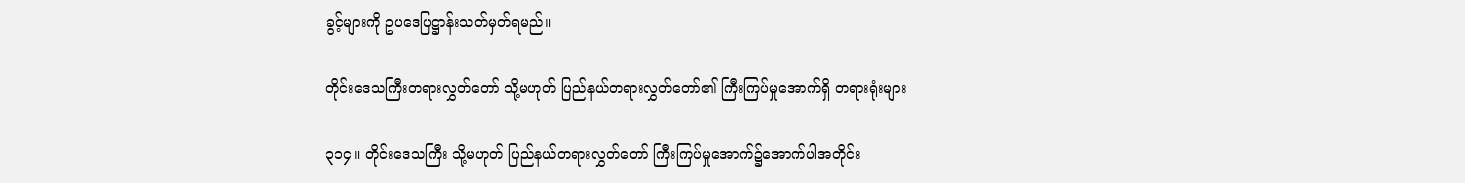ခွင့်များကို ဥပဒေပြဋ္ဌာန်းသတ်မှတ်ရမည်။

တိုင်းဒေသကြီးတရားလွှတ်တော် သို့မဟုတ် ပြည်နယ်တရားလွှတ်တော်၏ ကြီးကြပ်မှုအောက်ရှိ တရားရုံးများ

၃၁၄။ တိုင်းဒေသကြီး သို့မဟုတ် ပြည်နယ်တရားလွှတ်တော် ကြီးကြပ်မှုအောက်၌အောက်ပါအတိုင်း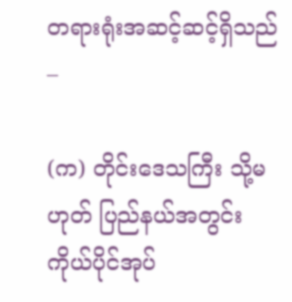တရားရုံးအဆင့်ဆင့်ရှိသည် –

(က) တိုင်းဒေသကြီး သို့မဟုတ် ပြည်နယ်အတွင်း ကိုယ်ပိုင်အုပ်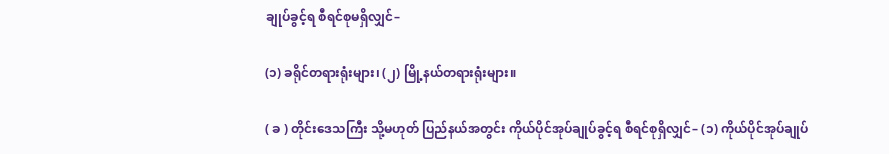ချုပ်ခွင့်ရ စီရင်စုမရှိလျှင်–

(၁) ခရိုင်တရားရုံးများ၊ (၂) မြို့နယ်တရားရုံးများ။

( ခ ) တိုင်းဒေသကြီး သို့မဟုတ် ပြည်နယ်အတွင်း ကိုယ်ပိုင်အုပ်ချုပ်ခွင့်ရ စီရင်စုရှိလျှင်– (၁) ကိုယ်ပိုင်အုပ်ချုပ်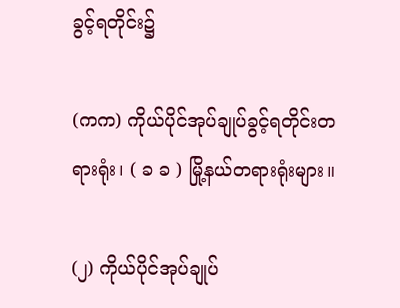ခွင့်ရတိုင်း၌

(ကက) ကိုယ်ပိုင်အုပ်ချုပ်ခွင့်ရတိုင်းတရားရုံး၊ ( ခ ခ ) မြို့နယ်တရားရုံးများ။

(၂) ကိုယ်ပိုင်အုပ်ချုပ်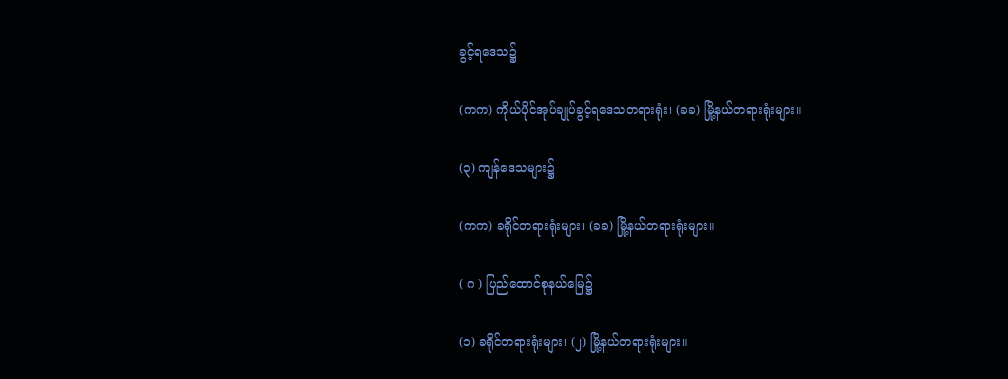ခွင့်ရဒေသ၌

(ကက) ကိုယ်ပိုင်အုပ်ချုပ်ခွင့်ရဒေသတရားရုံး၊ (ခခ) မြို့နယ်တရားရုံးများ။

(၃) ကျန်ဒေသများ၌

(ကက) ခရိုင်တရားရုံးများ၊ (ခခ) မြို့နယ်တရားရုံးများ။

( ဂ ) ပြည်ထောင်စုနယ်မြေ၌

(၁) ခရိုင်တရားရုံးများ၊ (၂) မြို့နယ်တရားရုံးများ။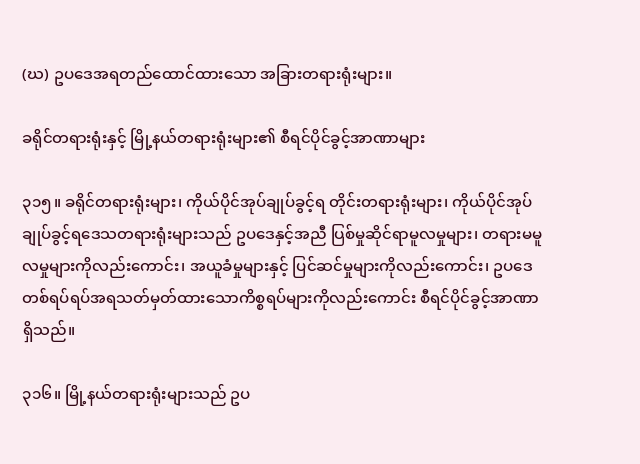(ဃ) ဥပဒေအရတည်ထောင်ထားသော အခြားတရားရုံးများ။

ခရိုင်တရားရုံးနှင့် မြို့နယ်တရားရုံးများ၏ စီရင်ပိုင်ခွင့်အာဏာများ

၃၁၅။ ခရိုင်တရားရုံးများ၊ ကိုယ်ပိုင်အုပ်ချုပ်ခွင့်ရ တိုင်းတရားရုံးများ၊ ကိုယ်ပိုင်အုပ်ချုပ်ခွင့်ရဒေသတရားရုံးများသည် ဥပဒေနှင့်အညီ ပြစ်မှုဆိုင်ရာမူလမှုများ၊ တရားမမူလမှုများကိုလည်းကောင်း၊ အယူခံမှုများနှင့် ပြင်ဆင်မှုများကိုလည်းကောင်း၊ ဥပဒေတစ်ရပ်ရပ်အရသတ်မှတ်ထားသောကိစ္စရပ်များကိုလည်းကောင်း စီရင်ပိုင်ခွင့်အာဏာရှိသည်။

၃၁၆။ မြို့နယ်တရားရုံးများသည် ဥပ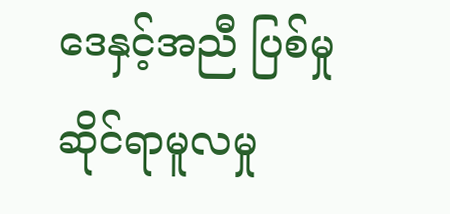ဒေနှင့်အညီ ပြစ်မှုဆိုင်ရာမူလမှု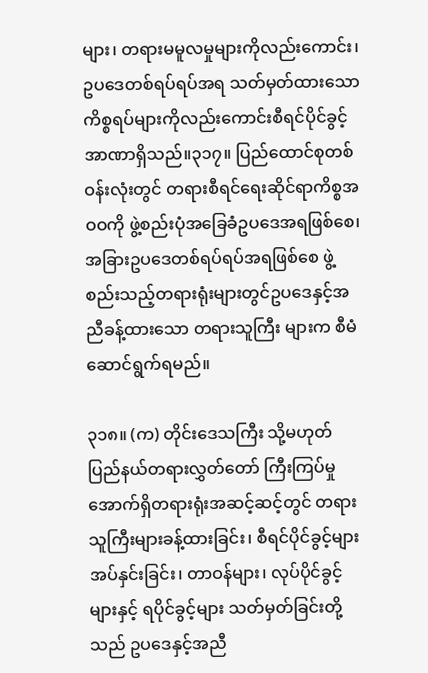များ၊ တရားမမူလမှုများကိုလည်းကောင်း၊ ဥပဒေတစ်ရပ်ရပ်အရ သတ်မှတ်ထားသောကိစ္စရပ်များကိုလည်းကောင်းစီရင်ပိုင်ခွင့်အာဏာရှိသည်။၃၁၇။ ပြည်ထောင်စုတစ်ဝန်းလုံးတွင် တရားစီရင်ရေးဆိုင်ရာကိစ္စအဝဝကို ဖွဲ့စည်းပုံအခြေခံဥပဒေအရဖြစ်စေ၊ အခြားဥပဒေတစ်ရပ်ရပ်အရဖြစ်စေ ဖွဲ့စည်းသည့်တရားရုံးများတွင်ဥပဒေနှင့်အညီခန့်ထားသော တရားသူကြီး များက စီမံဆောင်ရွက်ရမည်။

၃၁၈။ (က) တိုင်းဒေသကြီး သို့မဟုတ် ပြည်နယ်တရားလွှတ်တော် ကြီးကြပ်မှုအောက်ရှိတရားရုံးအဆင့်ဆင့်တွင် တရားသူကြီးများခန့်ထားခြင်း၊ စီရင်ပိုင်ခွင့်များအပ်နှင်းခြင်း၊ တာဝန်များ၊ လုပ်ပိုင်ခွင့်များနှင့် ရပိုင်ခွင့်များ သတ်မှတ်ခြင်းတို့သည် ဥပဒေနှင့်အညီ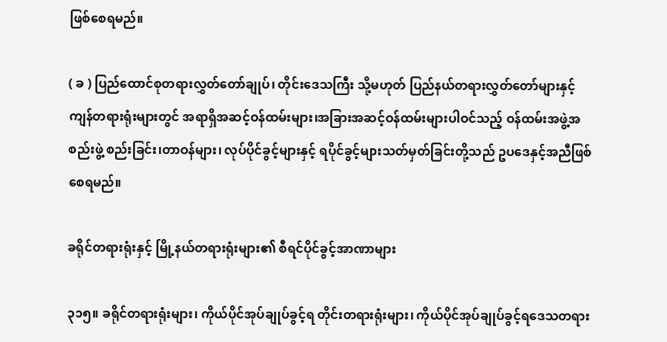ဖြစ်စေရမည်။

( ခ ) ပြည်ထောင်စုတရားလွှတ်တော်ချုပ်၊ တိုင်းဒေသကြီး သို့မဟုတ် ပြည်နယ်တရားလွှတ်တော်များနှင့် ကျန်တရားရုံးများတွင် အရာရှိအဆင့်ဝန်ထမ်းများ၊အခြားအဆင့်ဝန်ထမ်းများပါဝင်သည့် ဝန်ထမ်းအဖွဲ့အစည်းဖွဲ့ စည်းခြင်း၊တာဝန်များ၊ လုပ်ပိုင်ခွင့်များနှင့် ရပိုင်ခွင့်များသတ်မှတ်ခြင်းတို့သည် ဥပဒေနှင့်အညီဖြစ်စေရမည်။

ခရိုင်တရားရုံးနှင့် မြို့နယ်တရားရုံးများ၏ စီရင်ပိုင်ခွင့်အာဏာများ

၃၁၅။ ခရိုင်တရားရုံးများ၊ ကိုယ်ပိုင်အုပ်ချုပ်ခွင့်ရ တိုင်းတရားရုံးများ၊ ကိုယ်ပိုင်အုပ်ချုပ်ခွင့်ရဒေသတရား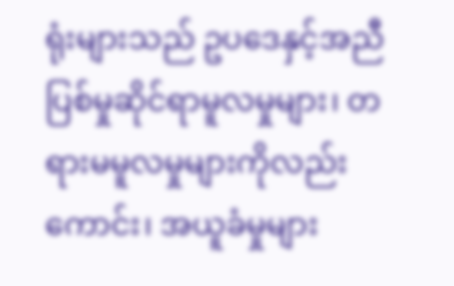ရုံးများသည် ဥပဒေနှင့်အညီ ပြစ်မှုဆိုင်ရာမူလမှုများ၊ တရားမမူလမှုများကိုလည်းကောင်း၊ အယူခံမှုများ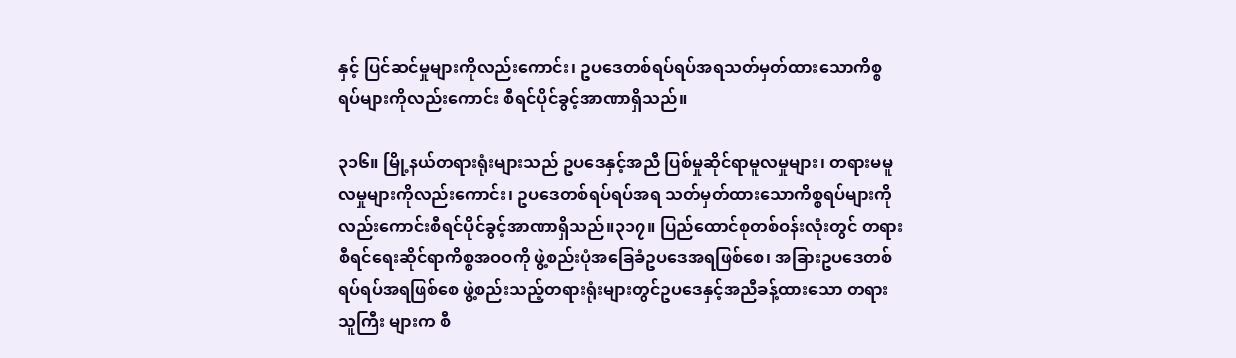နှင့် ပြင်ဆင်မှုများကိုလည်းကောင်း၊ ဥပဒေတစ်ရပ်ရပ်အရသတ်မှတ်ထားသောကိစ္စရပ်များကိုလည်းကောင်း စီရင်ပိုင်ခွင့်အာဏာရှိသည်။

၃၁၆။ မြို့နယ်တရားရုံးများသည် ဥပဒေနှင့်အညီ ပြစ်မှုဆိုင်ရာမူလမှုများ၊ တရားမမူလမှုများကိုလည်းကောင်း၊ ဥပဒေတစ်ရပ်ရပ်အရ သတ်မှတ်ထားသောကိစ္စရပ်များကိုလည်းကောင်းစီရင်ပိုင်ခွင့်အာဏာရှိသည်။၃၁၇။ ပြည်ထောင်စုတစ်ဝန်းလုံးတွင် တရားစီရင်ရေးဆိုင်ရာကိစ္စအဝဝကို ဖွဲ့စည်းပုံအခြေခံဥပဒေအရဖြစ်စေ၊ အခြားဥပဒေတစ်ရပ်ရပ်အရဖြစ်စေ ဖွဲ့စည်းသည့်တရားရုံးများတွင်ဥပဒေနှင့်အညီခန့်ထားသော တရားသူကြီး များက စီ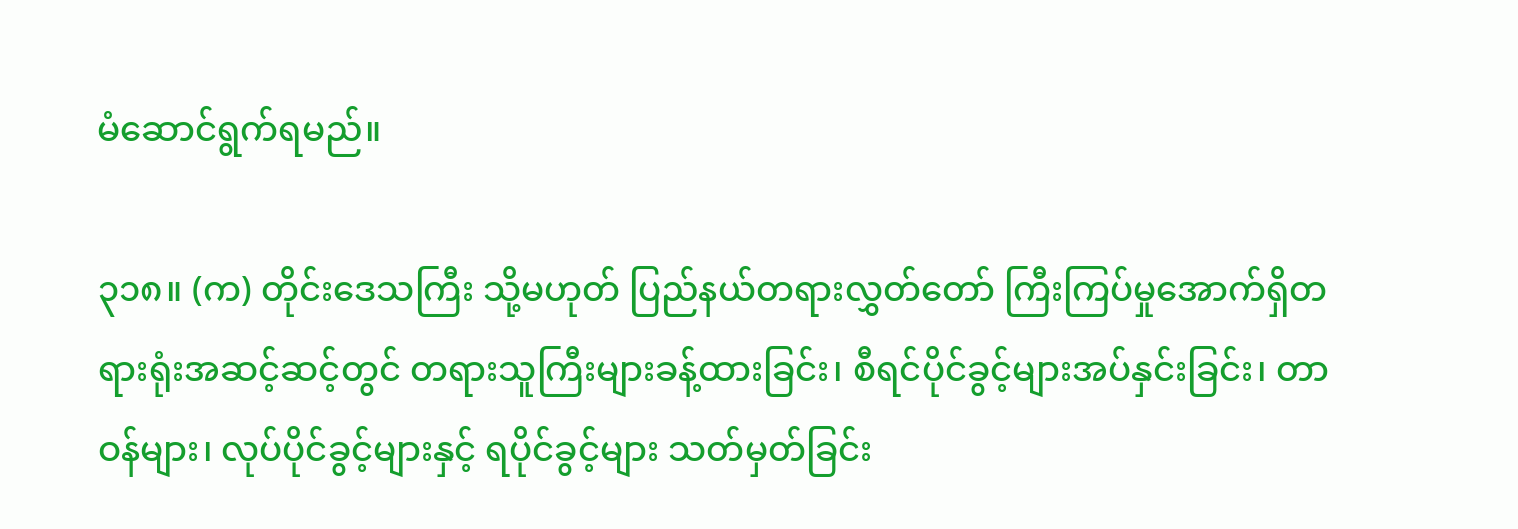မံဆောင်ရွက်ရမည်။

၃၁၈။ (က) တိုင်းဒေသကြီး သို့မဟုတ် ပြည်နယ်တရားလွှတ်တော် ကြီးကြပ်မှုအောက်ရှိတရားရုံးအဆင့်ဆင့်တွင် တရားသူကြီးများခန့်ထားခြင်း၊ စီရင်ပိုင်ခွင့်များအပ်နှင်းခြင်း၊ တာဝန်များ၊ လုပ်ပိုင်ခွင့်များနှင့် ရပိုင်ခွင့်များ သတ်မှတ်ခြင်း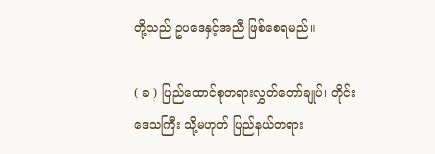တို့သည် ဥပဒေနှင့်အညီ ဖြစ်စေရမည်။

( ခ ) ပြည်ထောင်စုတရားလွှတ်တော်ချုပ်၊ တိုင်းဒေသကြီး သို့မဟုတ် ပြည်နယ်တရား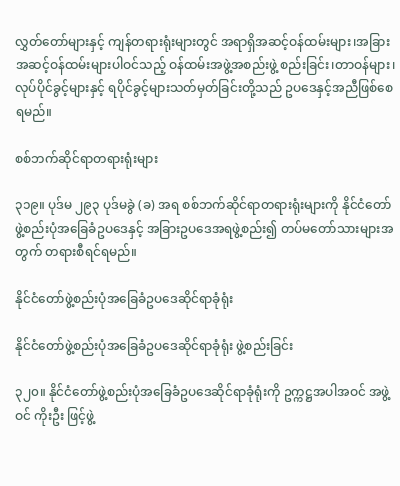လွှတ်တော်များနှင့် ကျန်တရားရုံးများတွင် အရာရှိအဆင့်ဝန်ထမ်းများ၊အခြားအဆင့်ဝန်ထမ်းများပါဝင်သည့် ဝန်ထမ်းအဖွဲ့အစည်းဖွဲ့ စည်းခြင်း၊တာဝန်များ၊ လုပ်ပိုင်ခွင့်များနှင့် ရပိုင်ခွင့်များသတ်မှတ်ခြင်းတို့သည် ဥပဒေနှင့်အညီဖြစ်စေရမည်။

စစ်ဘက်ဆိုင်ရာတရားရုံးများ

၃၁၉။ ပုဒ်မ ၂၉၃ ပုဒ်မခွဲ (ခ) အရ စစ်ဘက်ဆိုင်ရာတရားရုံးများကို နိုင်ငံတော်ဖွဲ့စည်းပုံအခြေခံဥပဒေနှင့် အခြားဥပဒေအရဖွဲ့စည်း၍ တပ်မတော်သားများအတွက် တရားစီရင်ရမည်။

နိုင်ငံတော်ဖွဲ့စည်းပုံအခြေခံဥပဒေဆိုင်ရာခုံရုံး

နိုင်ငံတော်ဖွဲ့စည်းပုံအခြေခံဥပဒေဆိုင်ရာခုံရုံး ဖွဲ့စည်းခြင်း

၃၂၀။ နိုင်ငံတော်ဖွဲ့စည်းပုံအခြေခံဥပဒေဆိုင်ရာခုံရုံးကို ဥက္ကဋ္ဌအပါအဝင် အဖွဲ့ဝင် ကိုးဦး ဖြင့်ဖွဲ့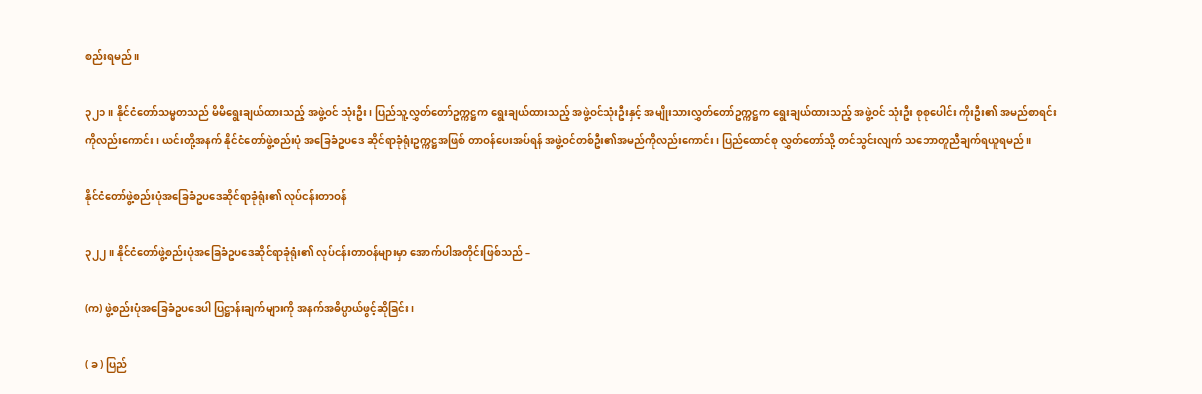စည်းရမည်။

၃၂၁။ နိုင်ငံတော်သမ္မတသည် မိမိရွေးချယ်ထားသည့် အဖွဲ့ဝင် သုံးဦး၊ ပြည်သူ့လွှတ်တော်ဥက္ကဋ္ဌက ရွေးချယ်ထားသည့် အဖွဲ့ဝင်သုံးဦးနှင့် အမျိုးသားလွှတ်တော်ဥက္ကဋ္ဌက ရွေးချယ်ထားသည့် အဖွဲ့ဝင် သုံးဦး စုစုပေါင်း ကိုးဦး၏ အမည်စာရင်းကိုလည်းကောင်း၊ ယင်းတို့အနက် နိုင်ငံတော်ဖွဲ့စည်းပုံ အခြေခံဥပဒေ ဆိုင်ရာခုံရုံးဥက္ကဋ္ဌအဖြစ် တာဝန်ပေးအပ်ရန် အဖွဲ့ဝင်တစ်ဦး၏အမည်ကိုလည်းကောင်း၊ ပြည်ထောင်စု လွှတ်တော်သို့ တင်သွင်းလျက် သဘောတူညီချက်ရယူရမည်။

နိုင်ငံတော်ဖွဲ့စည်းပုံအခြေခံဥပဒေဆိုင်ရာခုံရုံး၏ လုပ်ငန်းတာဝန်

၃၂၂။ နိုင်ငံတော်ဖွဲ့စည်းပုံအခြေခံဥပဒေဆိုင်ရာခုံရုံး၏ လုပ်ငန်းတာဝန်များမှာ အောက်ပါအတိုင်းဖြစ်သည် –

(က) ဖွဲ့စည်းပုံအခြေခံဥပဒေပါ ပြဋ္ဌာန်းချက်များကို အနက်အဓိပ္ပာယ်ဖွင့်ဆိုခြင်း၊

( ခ ) ပြည်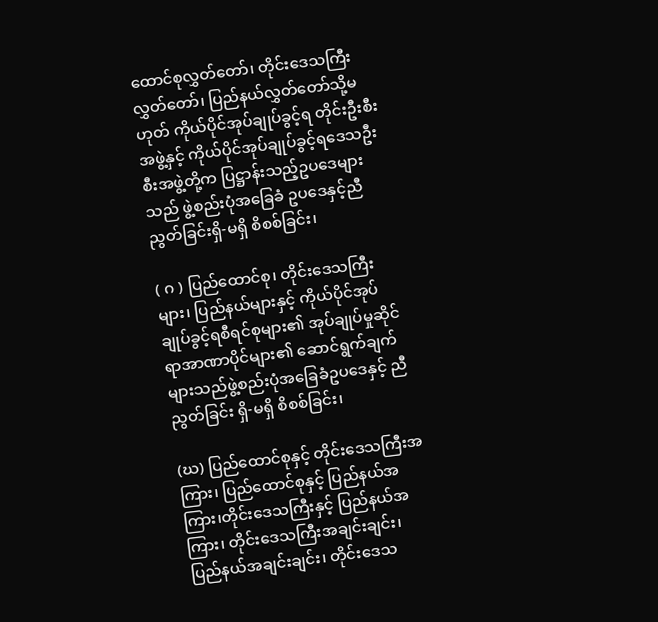ထောင်စုလွှတ်တော်၊ တိုင်းဒေသကြီးလွှတ်တော်၊ ပြည်နယ်လွှတ်တော်သို့မဟုတ် ကိုယ်ပိုင်အုပ်ချုပ်ခွင့်ရ တိုင်းဦးစီးအဖွဲ့နှင့် ကိုယ်ပိုင်အုပ်ချုပ်ခွင့်ရဒေသဦးစီးအဖွဲ့တို့က ပြဋ္ဌာန်းသည့်ဥပဒေများ သည် ဖွဲ့စည်းပုံအခြေခံ ဥပဒေနှင့်ညီညွတ်ခြင်းရှိ-မရှိ စိစစ်ခြင်း၊

( ဂ ) ပြည်ထောင်စု၊ တိုင်းဒေသကြီးများ၊ ပြည်နယ်များနှင့် ကိုယ်ပိုင်အုပ်ချုပ်ခွင့်ရစီရင်စုများ၏ အုပ်ချုပ်မှုဆိုင်ရာအာဏာပိုင်များ၏ ဆောင်ရွက်ချက်များသည်ဖွဲ့စည်းပုံအခြေခံဥပဒေနှင့် ညီညွတ်ခြင်း ရှိ-မရှိ စိစစ်ခြင်း၊

(ဃ) ပြည်ထောင်စုနှင့် တိုင်းဒေသကြီးအကြား၊ ပြည်ထောင်စုနှင့် ပြည်နယ်အကြား၊တိုင်းဒေသကြီးနှင့် ပြည်နယ်အကြား၊ တိုင်းဒေသကြီးအချင်းချင်း၊ ပြည်နယ်အချင်းချင်း၊ တိုင်းဒေသ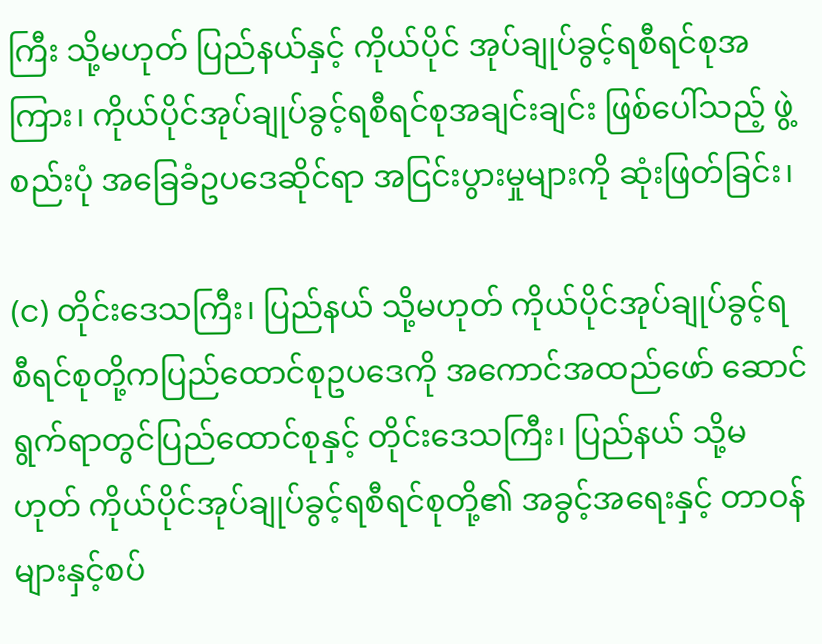ကြီး သို့မဟုတ် ပြည်နယ်နှင့် ကိုယ်ပိုင် အုပ်ချုပ်ခွင့်ရစီရင်စုအကြား၊ ကိုယ်ပိုင်အုပ်ချုပ်ခွင့်ရစီရင်စုအချင်းချင်း ဖြစ်ပေါ်သည့် ဖွဲ့စည်းပုံ အခြေခံဥပဒေဆိုင်ရာ အငြင်းပွားမှုများကို ဆုံးဖြတ်ခြင်း၊

(င) တိုင်းဒေသကြီး၊ ပြည်နယ် သို့မဟုတ် ကိုယ်ပိုင်အုပ်ချုပ်ခွင့်ရ စီရင်စုတို့ကပြည်ထောင်စုဥပဒေကို အကောင်အထည်ဖော် ဆောင်ရွက်ရာတွင်ပြည်ထောင်စုနှင့် တိုင်းဒေသကြီး၊ ပြည်နယ် သို့မဟုတ် ကိုယ်ပိုင်အုပ်ချုပ်ခွင့်ရစီရင်စုတို့၏ အခွင့်အရေးနှင့် တာဝန်များနှင့်စပ်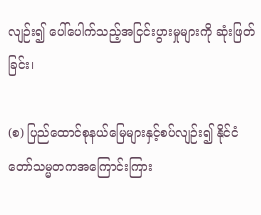လျဉ်း၍ ပေါ်ပေါက်သည့်အငြင်းပွားမှုများကို ဆုံးဖြတ်ခြင်း၊

(စ) ပြည်ထောင်စုနယ်မြေများနှင့်စပ်လျဉ်း၍ နိုင်ငံတော်သမ္မတကအကြောင်းကြား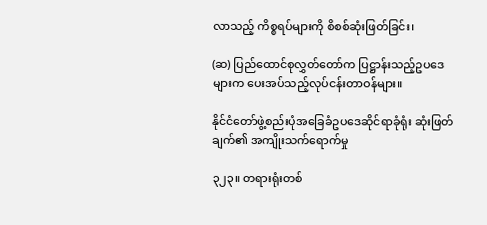လာသည့် ကိစ္စရပ်များကို စိစစ်ဆုံးဖြတ်ခြင်း၊

(ဆ) ပြည်ထောင်စုလွှတ်တော်က ပြဋ္ဌာန်းသည့်ဥပဒေများက ပေးအပ်သည့်လုပ်ငန်းတာဝန်များ။

နိုင်ငံတော်ဖွဲ့စည်းပုံအခြေခံဥပဒေဆိုင်ရာခုံရုံး ဆုံးဖြတ်ချက်၏ အကျိုးသက်ရောက်မှု

၃၂၃။ တရားရုံးတစ်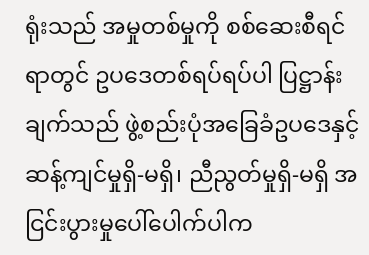ရုံးသည် အမှုတစ်မှုကို စစ်ဆေးစီရင်ရာတွင် ဥပဒေတစ်ရပ်ရပ်ပါ ပြဋ္ဌာန်းချက်သည် ဖွဲ့စည်းပုံအခြေခံဥပဒေနှင့် ဆန့်ကျင်မှုရှိ-မရှိ၊ ညီညွတ်မှုရှိ-မရှိ အငြင်းပွားမှုပေါ်ပေါက်ပါက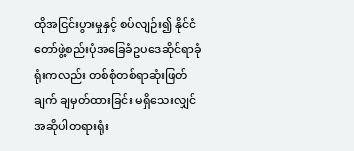ထိုအငြင်းပွားမှုနှင့် စပ်လျဉ်း၍ နိုင်ငံတော်ဖွဲ့စည်းပုံအခြေခံဥပဒေဆိုင်ရာခုံရုံးကလည်း တစ်စုံတစ်ရာဆုံးဖြတ်ချက် ချမှတ်ထားခြင်း မရှိသေးလျှင် အဆိုပါတရားရုံး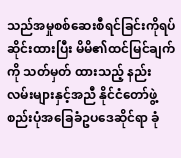သည်အမှုစစ်ဆေးစီရင်ခြင်းကိုရပ်ဆိုင်းထားပြီး မိမိ၏ထင်မြင်ချက်ကို သတ်မှတ် ထားသည့် နည်းလမ်းများနှင့်အညီ နိုင်ငံတော်ဖွဲ့စည်းပုံအခြေခံဥပဒေဆိုင်ရာ ခုံ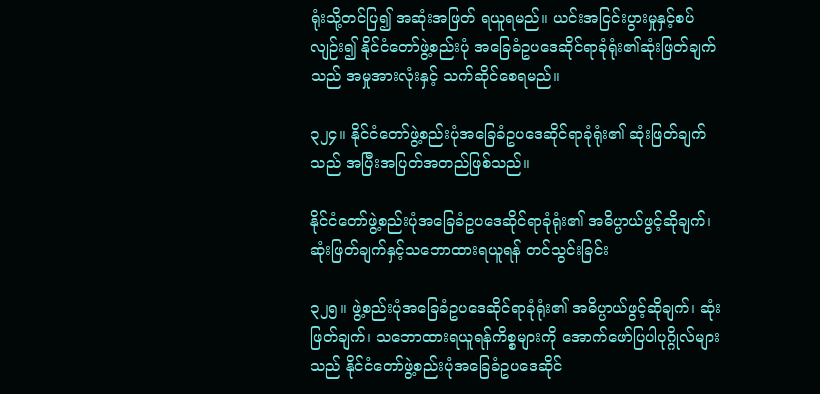ရုံးသို့တင်ပြ၍ အဆုံးအဖြတ် ရယူရမည်။ ယင်းအငြင်းပွားမှုနှင့်စပ်လျဉ်း၍ နိုင်ငံတော်ဖွဲ့စည်းပုံ အခြေခံဥပဒေဆိုင်ရာခုံရုံး၏ဆုံးဖြတ်ချက်သည် အမှုအားလုံးနှင့် သက်ဆိုင်စေရမည်။

၃၂၄။ နိုင်ငံတော်ဖွဲ့စည်းပုံအခြေခံဥပဒေဆိုင်ရာခုံရုံး၏ ဆုံးဖြတ်ချက်သည် အပြီးအပြတ်အတည်ဖြစ်သည်။

နိုင်ငံတော်ဖွဲ့စည်းပုံအခြေခံဥပဒေဆိုင်ရာခုံရုံး၏ အဓိပ္ပာယ်ဖွင့်ဆိုချက်၊ ဆုံးဖြတ်ချက်နှင့်သဘောထားရယူရန် တင်သွင်းခြင်း

၃၂၅။ ဖွဲ့စည်းပုံအခြေခံဥပဒေဆိုင်ရာခုံရုံး၏ အဓိပ္ပာယ်ဖွင့်ဆိုချက်၊ ဆုံးဖြတ်ချက်၊ သဘောထားရယူရန်ကိစ္စများကို အောက်ဖော်ပြပါပုဂ္ဂိုလ်များသည် နိုင်ငံတော်ဖွဲ့စည်းပုံအခြေခံဥပဒေဆိုင်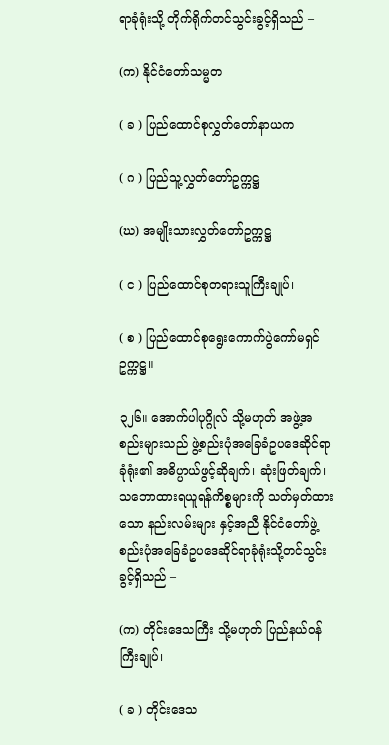ရာခုံရုံးသို့ တိုက်ရိုက်တင်သွင်းခွင့်ရှိသည် –

(က) နိုင်ငံတော်သမ္မတ

( ခ ) ပြည်ထောင်စုလွှတ်တော်နာယက

( ဂ ) ပြည်သူ့လွှတ်တော်ဥက္ကဋ္ဌ

(ဃ) အမျိုးသားလွှတ်တော်ဥက္ကဋ္ဌ

( င ) ပြည်ထောင်စုတရားသူကြီးချုပ်၊

( စ ) ပြည်ထောင်စုရွေးကောက်ပွဲကော်မရှင် ဥက္ကဋ္ဌ။

၃၂၆။ အောက်ပါပုဂ္ဂိုလ် သို့မဟုတ် အဖွဲ့အစည်းများသည် ဖွဲ့စည်းပုံအခြေခံဥပဒေဆိုင်ရာခုံရုံး၏ အဓိပ္ပာယ်ဖွင့်ဆိုချက်၊ ဆုံးဖြတ်ချက်၊ သဘောထားရယူရန်ကိစ္စများကို သတ်မှတ်ထားသော နည်းလမ်းများ နှင့်အညီ နိုင်ငံတော်ဖွဲ့စည်းပုံအခြေခံဥပဒေဆိုင်ရာခုံရုံးသို့တင်သွင်းခွင့်ရှိသည် –

(က) တိုင်းဒေသကြီး သို့မဟုတ် ပြည်နယ်ဝန်ကြီးချုပ်၊

( ခ ) တိုင်းဒေသ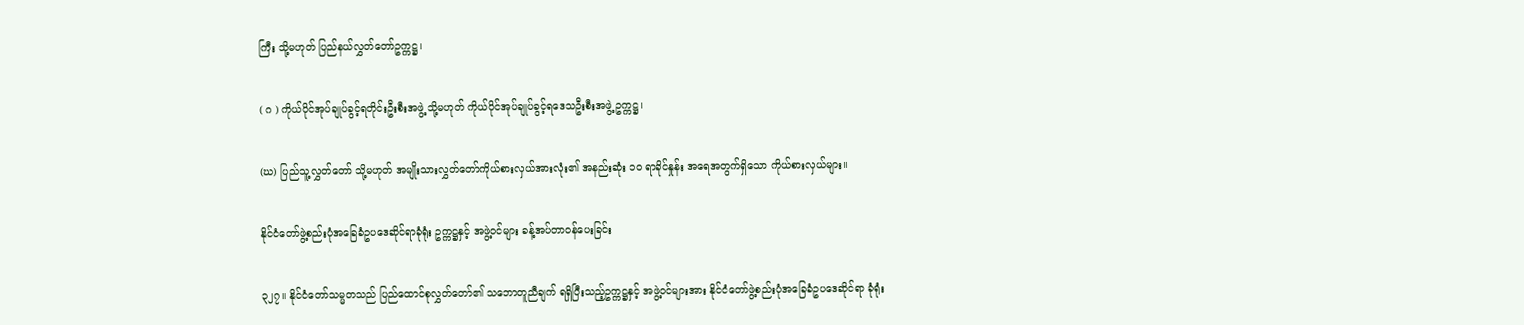ကြီး သို့မဟုတ် ပြည်နယ်လွှတ်တော်ဥက္ကဋ္ဌ၊

( ဂ ) ကိုယ်ပိုင်အုပ်ချုပ်ခွင့်ရတိုင်းဦးစီးအဖွဲ့ သို့မဟုတ် ကိုယ်ပိုင်အုပ်ချုပ်ခွင့်ရဒေသဦးစီးအဖွဲ့ ဥက္ကဋ္ဌ၊

(ဃ) ပြည်သူ့လွှတ်တော် သို့မဟုတ် အမျိုးသားလွှတ်တော်ကိုယ်စားလှယ်အားလုံး၏ အနည်းဆုံး ၁၀ ရာခိုင်နှုန်း အရေအတွက်ရှိသော ကိုယ်စားလှယ်များ။

နိုင်ငံတော်ဖွဲ့စည်းပုံအခြေခံဥပဒေဆိုင်ရာခုံရုံး ဥက္ကဋ္ဌနှင့် အဖွဲ့ဝင်များ ခန့်အပ်တာဝန်ပေးခြင်း

၃၂၇။ နိုင်ငံတော်သမ္မတသည် ပြည်ထောင်စုလွှတ်တော်၏ သဘောတူညီချက် ရရှိပြီးသည့်ဥက္ကဋ္ဌနှင့် အဖွဲ့ဝင်များအား နိုင်ငံတော်ဖွဲ့စည်းပုံအခြေခံဥပဒေဆိုင်ရာ ခုံရုံး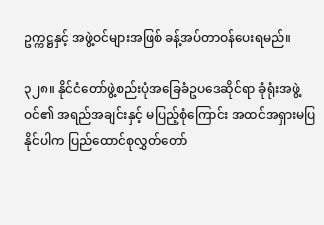ဥက္ကဋ္ဌနှင့် အဖွဲ့ဝင်များအဖြစ် ခန့်အပ်တာဝန်ပေးရမည်။

၃၂၈။ နိုင်ငံတော်ဖွဲ့စည်းပုံအခြေခံဥပဒေဆိုင်ရာ ခုံရုံးအဖွဲ့ဝင်၏ အရည်အချင်းနှင့် မပြည့်စုံကြောင်း အထင်အရှားမပြနိုင်ပါက ပြည်ထောင်စုလွှတ်တော်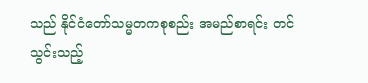သည် နိုင်ငံတော်သမ္မတကစုစည်း အမည်စာရင်း တင်သွင်းသည့်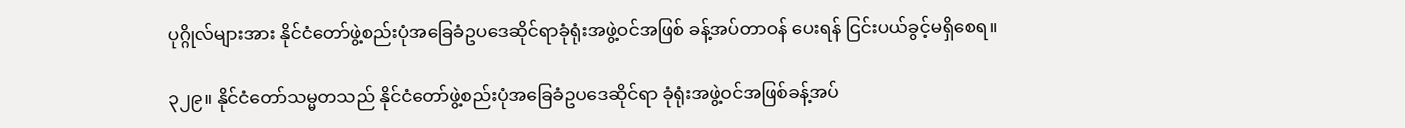ပုဂ္ဂိုလ်များအား နိုင်ငံတော်ဖွဲ့စည်းပုံအခြေခံဥပဒေဆိုင်ရာခုံရုံးအဖွဲ့ဝင်အဖြစ် ခန့်အပ်တာဝန် ပေးရန် ငြင်းပယ်ခွင့်မရှိစေရ။

၃၂၉။ နိုင်ငံတော်သမ္မတသည် နိုင်ငံတော်ဖွဲ့စည်းပုံအခြေခံဥပဒေဆိုင်ရာ ခုံရုံးအဖွဲ့ဝင်အဖြစ်ခန့်အပ်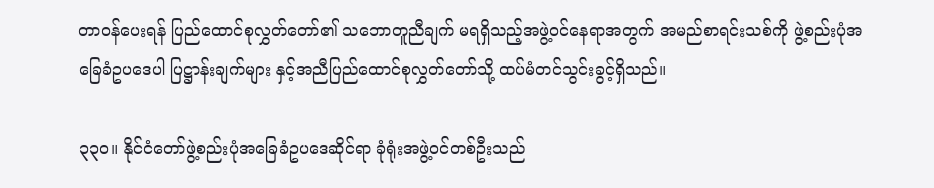တာဝန်ပေးရန် ပြည်ထောင်စုလွှတ်တော်၏ သဘောတူညီချက် မရရှိသည့်အဖွဲ့ဝင်နေရာအတွက် အမည်စာရင်းသစ်ကို ဖွဲ့စည်းပုံအခြေခံဥပဒေပါ ပြဋ္ဌာန်းချက်များ နှင့်အညီပြည်ထောင်စုလွှတ်တော်သို့ ထပ်မံတင်သွင်းခွင့်ရှိသည်။

၃၃၀။ နိုင်ငံတော်ဖွဲ့စည်းပုံအခြေခံဥပဒေဆိုင်ရာ ခုံရုံးအဖွဲ့ဝင်တစ်ဦးသည်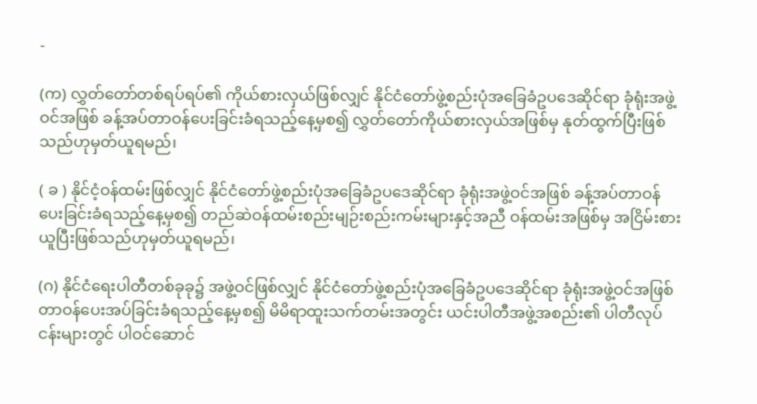-

(က) လွှတ်တော်တစ်ရပ်ရပ်၏ ကိုယ်စားလှယ်ဖြစ်လျှင် နိုင်ငံတော်ဖွဲ့စည်းပုံအခြေခံဥပဒေဆိုင်ရာ ခုံရုံးအဖွဲ့ဝင်အဖြစ် ခန့်အပ်တာဝန်ပေးခြင်းခံရသည့်နေ့မှစ၍ လွှတ်တော်ကိုယ်စားလှယ်အဖြစ်မှ နုတ်ထွက်ပြီးဖြစ်သည်ဟုမှတ်ယူရမည်၊

( ခ ) နိုင်ငံ့ဝန်ထမ်းဖြစ်လျှင် နိုင်ငံတော်ဖွဲ့စည်းပုံအခြေခံဥပဒေဆိုင်ရာ ခုံရုံးအဖွဲ့ဝင်အဖြစ် ခန့်အပ်တာဝန်ပေးခြင်းခံရသည့်နေ့မှစ၍ တည်ဆဲဝန်ထမ်းစည်းမျဉ်းစည်းကမ်းများနှင့်အညီ ဝန်ထမ်းအဖြစ်မှ အငြိမ်းစားယူပြီးဖြစ်သည်ဟုမှတ်ယူရမည်၊

(ဂ) နိုင်ငံရေးပါတီတစ်ခုခု၌ အဖွဲ့ဝင်ဖြစ်လျှင် နိုင်ငံတော်ဖွဲ့စည်းပုံအခြေခံဥပဒေဆိုင်ရာ ခုံရုံးအဖွဲ့ဝင်အဖြစ် တာဝန်ပေးအပ်ခြင်းခံရသည့်နေ့မှစ၍ မိမိရာထူးသက်တမ်းအတွင်း ယင်းပါတီအဖွဲ့အစည်း၏ ပါတီလုပ်ငန်းများတွင် ပါဝင်ဆောင်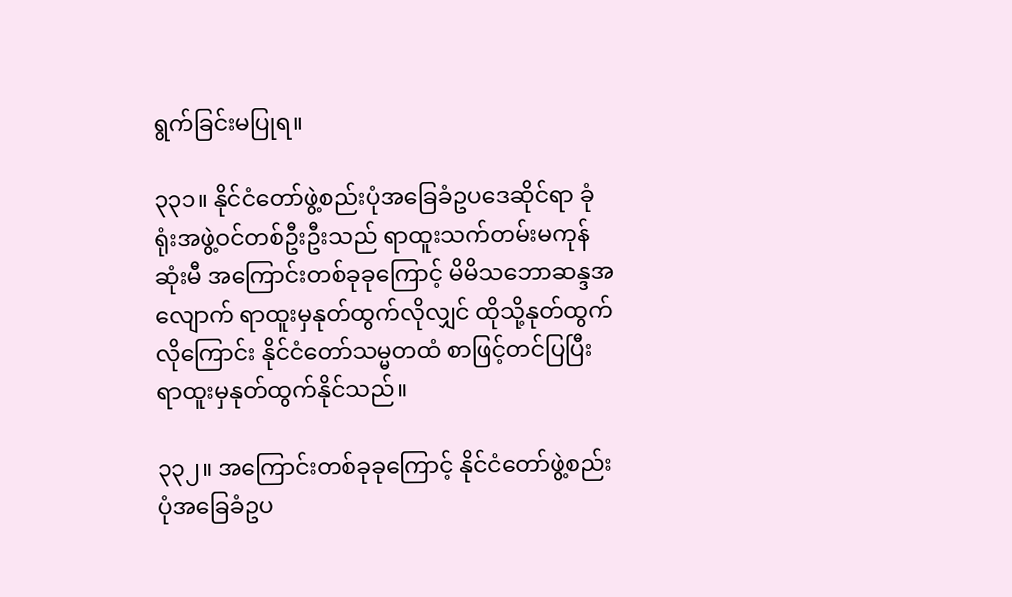ရွက်ခြင်းမပြုရ။

၃၃၁။ နိုင်ငံတော်ဖွဲ့စည်းပုံအခြေခံဥပဒေဆိုင်ရာ ခုံရုံးအဖွဲ့ဝင်တစ်ဦးဦးသည် ရာထူးသက်တမ်းမကုန်ဆုံးမီ အကြောင်းတစ်ခုခုကြောင့် မိမိသဘောဆန္ဒအလျောက် ရာထူးမှနုတ်ထွက်လိုလျှင် ထိုသို့နုတ်ထွက်လိုကြောင်း နိုင်ငံတော်သမ္မတထံ စာဖြင့်တင်ပြပြီး ရာထူးမှနုတ်ထွက်နိုင်သည်။

၃၃၂။ အကြောင်းတစ်ခုခုကြောင့် နိုင်ငံတော်ဖွဲ့စည်းပုံအခြေခံဥပ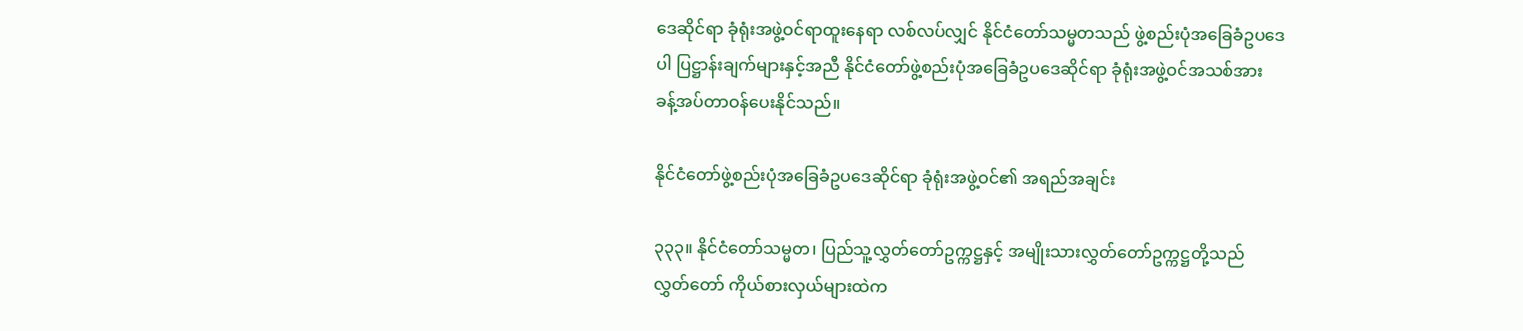ဒေဆိုင်ရာ ခုံရုံးအဖွဲ့ဝင်ရာထူးနေရာ လစ်လပ်လျှင် နိုင်ငံတော်သမ္မတသည် ဖွဲ့စည်းပုံအခြေခံဥပဒေပါ ပြဋ္ဌာန်းချက်များနှင့်အညီ နိုင်ငံတော်ဖွဲ့စည်းပုံအခြေခံဥပဒေဆိုင်ရာ ခုံရုံးအဖွဲ့ဝင်အသစ်အား ခန့်အပ်တာဝန်ပေးနိုင်သည်။

နိုင်ငံတော်ဖွဲ့စည်းပုံအခြေခံဥပဒေဆိုင်ရာ ခုံရုံးအဖွဲ့ဝင်၏ အရည်အချင်း

၃၃၃။ နိုင်ငံတော်သမ္မတ၊ ပြည်သူ့လွှတ်တော်ဥက္ကဋ္ဌနှင့် အမျိုးသားလွှတ်တော်ဥက္ကဋ္ဌတို့သည် လွှတ်တော် ကိုယ်စားလှယ်များထဲက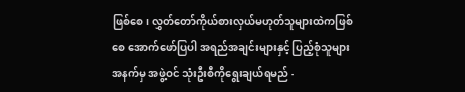ဖြစ်စေ၊ လွှတ်တော်ကိုယ်စားလှယ်မဟုတ်သူများထဲကဖြစ်စေ အောက်ဖော်ပြပါ အရည်အချင်းများနှင့် ပြည့်စုံသူများအနက်မှ အဖွဲ့ဝင် သုံးဦးစီကိုရွေးချယ်ရမည် -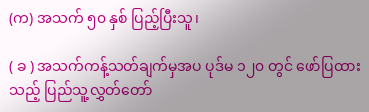(က) အသက် ၅၀ နှစ် ပြည့်ပြီးသူ၊

( ခ ) အသက်ကန့်သတ်ချက်မှအပ ပုဒ်မ ၁၂၀ တွင် ဖော်ပြထားသည့် ပြည်သူ့လွှတ်တော်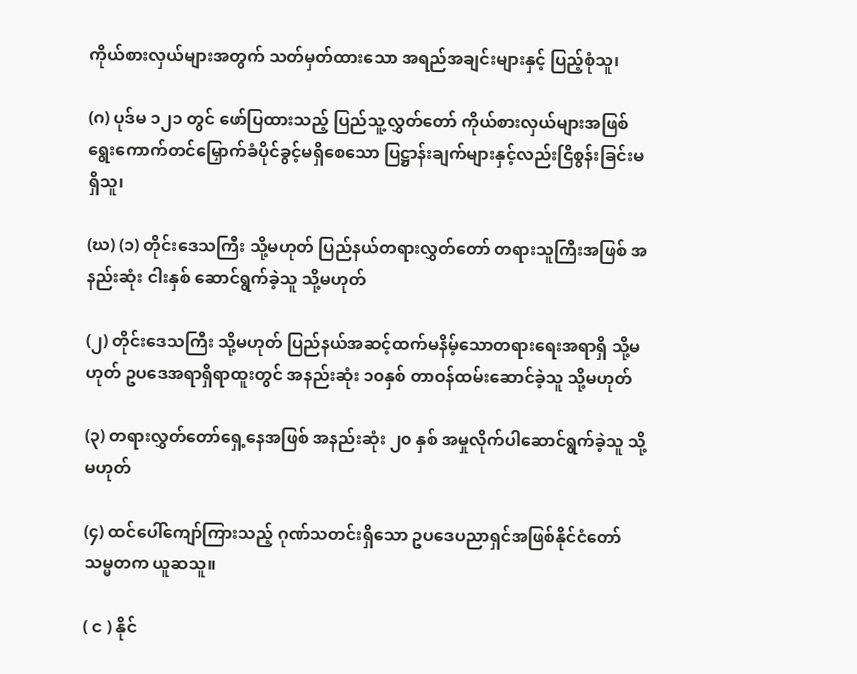ကိုယ်စားလှယ်များအတွက် သတ်မှတ်ထားသော အရည်အချင်းများနှင့် ပြည့်စုံသူ၊

(ဂ) ပုဒ်မ ၁၂၁ တွင် ဖော်ပြထားသည့် ပြည်သူ့လွှတ်တော် ကိုယ်စားလှယ်များအဖြစ် ရွေးကောက်တင်မြှောက်ခံပိုင်ခွင့်မရှိစေသော ပြဋ္ဌာန်းချက်များနှင့်လည်းငြိစွန်းခြင်းမရှိသူ၊

(ဃ) (၁) တိုင်းဒေသကြီး သို့မဟုတ် ပြည်နယ်တရားလွှတ်တော် တရားသူကြီးအဖြစ် အနည်းဆုံး ငါးနှစ် ဆောင်ရွက်ခဲ့သူ သို့မဟုတ်

(၂) တိုင်းဒေသကြီး သို့မဟုတ် ပြည်နယ်အဆင့်ထက်မနိမ့်သောတရားရေးအရာရှိ သို့မဟုတ် ဥပဒေအရာရှိရာထူးတွင် အနည်းဆုံး ၁၀နှစ် တာဝန်ထမ်းဆောင်ခဲ့သူ သို့မဟုတ်

(၃) တရားလွှတ်တော်ရှေ့နေအဖြစ် အနည်းဆုံး ၂၀ နှစ် အမှုလိုက်ပါဆောင်ရွက်ခဲ့သူ သို့မဟုတ်

(၄) ထင်ပေါ်ကျော်ကြားသည့် ဂုဏ်သတင်းရှိသော ဥပဒေပညာရှင်အဖြစ်နိုင်ငံတော်သမ္မတက ယူဆသူ။

( င ) နိုင်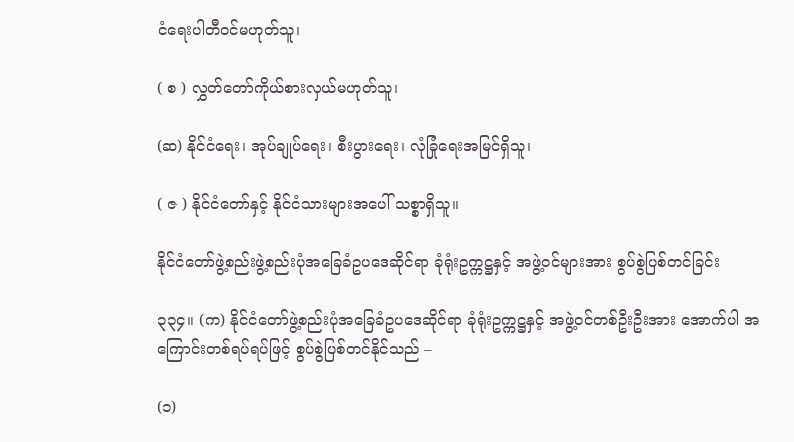ငံရေးပါတီဝင်မဟုတ်သူ၊

( စ ) လွှတ်တော်ကိုယ်စားလှယ်မဟုတ်သူ၊

(ဆ) နိုင်ငံရေး၊ အုပ်ချုပ်ရေး၊ စီးပွားရေး၊ လုံခြုံရေးအမြင်ရှိသူ၊

( ဇ ) နိုင်ငံတော်နှင့် နိုင်ငံသားများအပေါ် သစ္စာရှိသူ။

နိုင်ငံတော်ဖွဲ့စည်းဖွဲ့စည်းပုံအခြေခံဥပဒေဆိုင်ရာ ခုံရုံးဥက္ကဋ္ဌနှင့် အဖွဲ့ဝင်များအား စွပ်စွဲပြစ်တင်ခြင်း

၃၃၄။ (က) နိုင်ငံတော်ဖွဲ့စည်းပုံအခြေခံဥပဒေဆိုင်ရာ ခုံရုံးဥက္ကဋ္ဌနှင့် အဖွဲ့ဝင်တစ်ဦးဦးအား အောက်ပါ အကြောင်းတစ်ရပ်ရပ်ဖြင့် စွပ်စွဲပြစ်တင်နိုင်သည် –

(၁)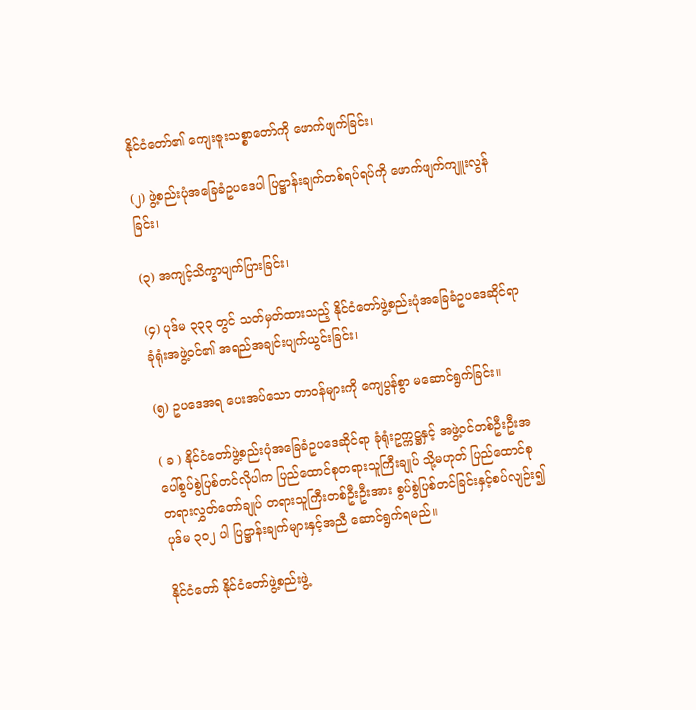နိုင်ငံတော်၏ ကျေးဇူးသစ္စာတော်ကို ဖောက်ဖျက်ခြင်း၊

(၂) ဖွဲ့စည်းပုံအခြေခံဥပဒေပါ ပြဋ္ဌာန်းချက်တစ်ရပ်ရပ်ကို ဖောက်ဖျက်ကျူးလွန်ခြင်း၊

(၃) အကျင့်သိက္ခာပျက်ပြားခြင်း၊

(၄) ပုဒ်မ ၃၃၃ တွင် သတ်မှတ်ထားသည့် နိုင်ငံတော်ဖွဲ့စည်းပုံအခြေခံဥပဒေဆိုင်ရာ ခုံရုံးအဖွဲ့ဝင်၏ အရည်အချင်းပျက်ယွင်းခြင်း၊

(၅) ဥပဒေအရ ပေးအပ်သော တာဝန်များကို ကျေပွန်စွာ မဆောင်ရွက်ခြင်း။

( ခ ) နိုင်ငံတော်ဖွဲ့စည်းပုံအခြေခံဥပဒေဆိုင်ရာ ခုံရုံးဥက္ကဋ္ဌနှင့် အဖွဲ့ဝင်တစ်ဦးဦးအပေါ်စွပ်စွဲပြစ်တင်လိုပါက ပြည်ထောင်စုတရားသူကြီးချုပ် သို့မဟုတ် ပြည်ထောင်စုတရားလွှတ်တော်ချုပ် တရားသူကြီးတစ်ဦးဦးအား စွပ်စွဲပြစ်တင်ခြင်းနှင့်စပ်လျဉ်း၍ ပုဒ်မ ၃၀၂ ပါ ပြဋ္ဌာန်းချက်များနှင့်အညီ ဆောင်ရွက်ရမည်။

နိုင်ငံတော် နိုင်ငံတော်ဖွဲ့စည်းဖွဲ့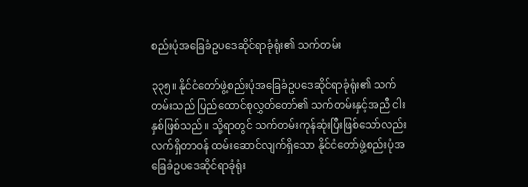စည်းပုံအခြေခံဥပဒေဆိုင်ရာခုံရုံး၏ သက်တမ်း

၃၃၅။ နိုင်ငံတော်ဖွဲ့စည်းပုံအခြေခံဥပဒေဆိုင်ရာခုံရုံး၏ သက်တမ်းသည် ပြည်ထောင်စုလွှတ်တော်၏ သက်တမ်းနှင့်အညီ ငါးနှစ်ဖြစ်သည်။ သို့ရာတွင် သက်တမ်းကုန်ဆုံးပြီးဖြစ်သော်လည်း လက်ရှိတာဝန် ထမ်းဆောင်လျက်ရှိသော နိုင်ငံတော်ဖွဲ့စည်းပုံအခြေခံဥပဒေဆိုင်ရာခုံရုံး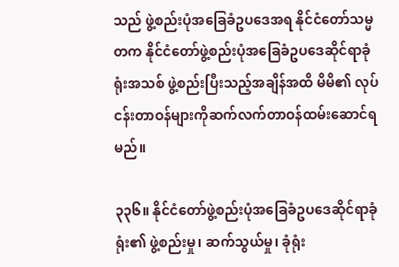သည် ဖွဲ့စည်းပုံအခြေခံဥပဒေအရ နိုင်ငံတော်သမ္မတက နိုင်ငံတော်ဖွဲ့စည်းပုံအခြေခံဥပဒေဆိုင်ရာခုံရုံးအသစ် ဖွဲ့စည်းပြီးသည့်အချိန်အထိ မိမိ၏ လုပ်ငန်းတာဝန်များကိုဆက်လက်တာဝန်ထမ်းဆောင်ရမည်။

၃၃၆။ နိုင်ငံတော်ဖွဲ့စည်းပုံအခြေခံဥပဒေဆိုင်ရာခုံရုံး၏ ဖွဲ့စည်းမှု၊ ဆက်သွယ်မှု၊ ခုံရုံး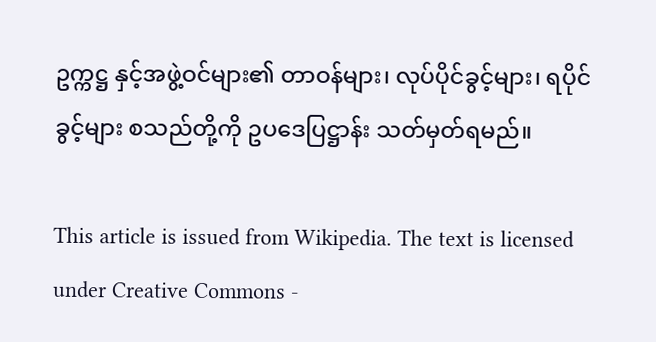ဥက္ကဋ္ဌ နှင့်အဖွဲ့ဝင်များ၏ တာဝန်များ၊ လုပ်ပိုင်ခွင့်များ၊ ရပိုင်ခွင့်များ စသည်တို့ကို ဥပဒေပြဋ္ဌာန်း သတ်မှတ်ရမည်။

This article is issued from Wikipedia. The text is licensed under Creative Commons -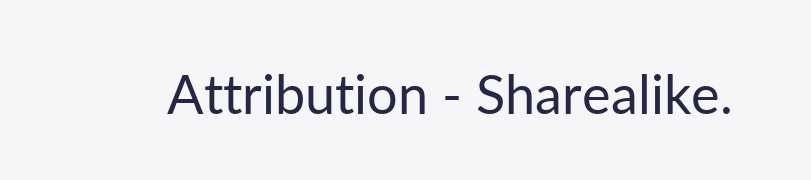Attribution - Sharealike.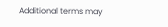Additional terms may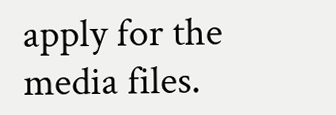apply for the media files.